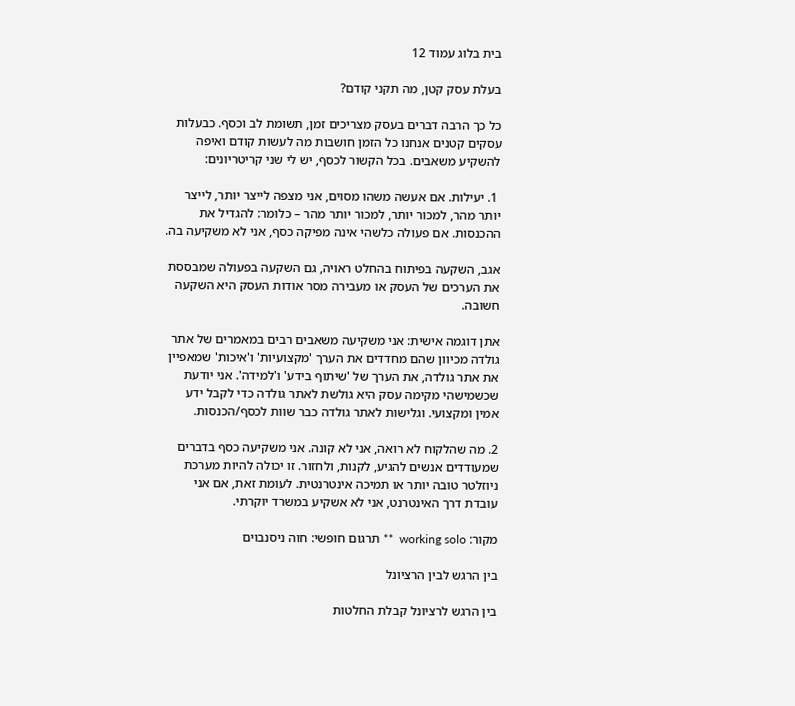בית בלוג עמוד 12

בעלת עסק קטן, מה תקני קודם?

כל כך הרבה דברים בעסק מצריכים זמן, תשומת לב וכסף. כבעלות עסקים קטנים אנחנו כל הזמן חושבות מה לעשות קודם ואיפה להשקיע משאבים. בכל הקשור לכסף, יש לי שני קריטריונים:

 1. יעילות. אם אעשה משהו מסוים, אני מצפה לייצר יותר, לייצר יותר מהר, למכור יותר, למכור יותר מהר – כלומר: להגדיל את ההכנסות. אם פעולה כלשהי אינה מפיקה כסף, אני לא משקיעה בה.

אגב, השקעה בפיתוח בהחלט ראויה, גם השקעה בפעולה שמבססת את הערכים של העסק או מעבירה מסר אודות העסק היא השקעה חשובה.

אתן דוגמה אישית: אני משקיעה משאבים רבים במאמרים של אתר גולדה מכיוון שהם מחדדים את הערך 'מקצועיות' ו'איכות' שמאפיין את אתר גולדה, את הערך של 'שיתוף בידע' ו'למידה'. אני יודעת שכשמישהי מקימה עסק היא גולשת לאתר גולדה כדי לקבל ידע אמין ומקצועי. וגלישות לאתר גולדה כבר שוות לכסף/הכנסות.

2. מה שהלקוח לא רואה, אני לא קונה. אני משקיעה כסף בדברים שמעודדים אנשים להגיע, לקנות, ולחזור. זו יכולה להיות מערכת ניוזלטר טובה יותר או תמיכה אינטרנטית. לעומת זאת, אם אני עובדת דרך האינטרנט, אני לא אשקיע במשרד יוקרתי.

מקור: working solo  ** תרגום חופשי: חוה ניסנבוים

בין הרגש לבין הרציונל

בין הרגש לרציונל קבלת החלטות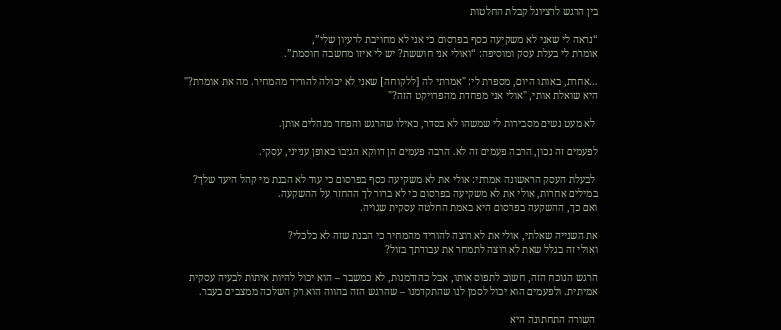בין הרגש לרציונל קבלת החלטות

“נראה לי שאני לא משקיעה כסף בפרסום כי אני לא מחויבת לרעיון שלי”,
אומרת לי בעלת עסק ומוסיפה: “ואולי אני חוששת? יש לי איזו מחשבה חוסמת”.

…אחרת, באותו היום, מספרת לי: "אמרתי לה [ללקוחה] שאני לא יכולה להוריד מהמחיר. מה את אומרת?" היא שואלת אותי, "אולי אני מפחדת מהפרויקט הזה?"

 לא מעט נשים מסבירות לי שמשהו לא בסדר, כאילו שהרגש והפחד מנהלים אותן.

לפעמים זה נכון, הרבה פעמים זה לא. הרבה פעמים הן דווקא הגיבו באופן ענייני, עסקי.

 לבעלת העסק הראשונה אמרתי: אולי את לא משקיעה כסף בפרסום כי עוד לא הבנת מי קהל היעד שלך? במילים אחרות, אולי את לא משקיעה בפרסום כי לא ברור לך ההחזר על ההשקעה.
ואם כך, ההשקעה בפרסום היא באמת החלטה עסקית שגויה.

את השנייה שאלתי, אולי את לא רוצה להוריד מהמחיר כי הבנת שזה לא כלכלי?
ואולי זה בגלל שאת לא רוצה לתמחר את עבודתך בזול?

הרגש הנוכח הזה, חשוב לתפוס אותו, אבל כהזדמנות, לא כמשבר – הוא יכול להיות איתות לבעיה עסקית אמיתית. ולפעמים הוא יכול לסמן לנו שהתקדמנו – שהרגש הזה בהווה הוא רק השלכה ממצבים בעבר.

 השורה התחתונה היא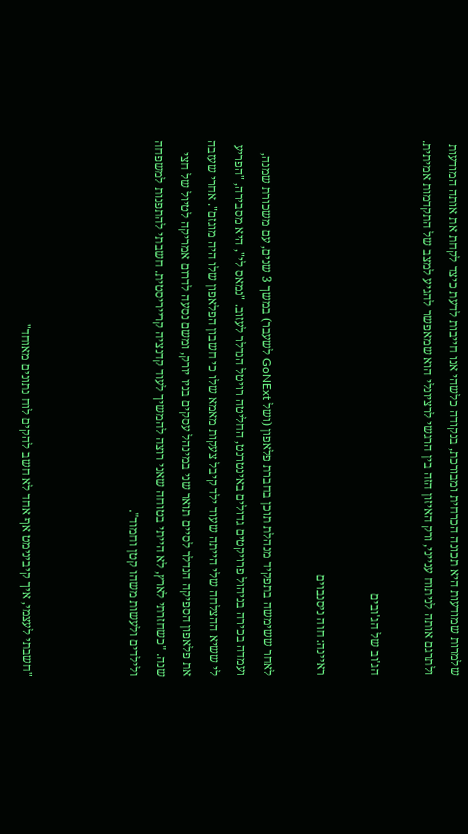שלמרות שמודעות היא תכונה הכרחית ומבורכת, בנקודה כלשהי אנו חייבות לדעת כיצד לקחת את אותה המודעות ולתרגם אותה לניתוח ענייני, ורק האיזון הזה בין הרגשי לרציונלי הוא שמאפשר להגיע למצב של התקדמות אמיתית.

הג'וב של הג'ובים

ראיינה: חוה ניסנבוים

לאחר ששימשה בתפקיד מנהלת תוכן בחברת פלאפון (ושל GoNExt לשעבר) במשך 3 שנים, עם משכורת שמנה, ועמדה בכירה בניהול פרויקטים גדולים באינטרנט, החליטה רויטל הנדלר לעזוב. "נמאס לי", היא מסבירה, "הפריע לי ששיא ההצלחה שלי הייתה שעוד ילד קיבל צעקות מאמא שלו כי חשבון הפלאפון שלו היה מוגזם". אחרי שעזבה את פלאפון הספיקה הנדלר לסיים תואר שני במינהל עסקים בניו יורק, ומשם נסעה לדרום אמריקה לטיול של חצי שנה. "כשחזרתי לארץ, לא הייתי בטוחה שאני רוצה להמשיך לעוד קדנציה קרייריסטית. חשבתי להתפנות למשפחה ולילדים ולעשות משהו קטן וחמוד".



"חשבתי לעצמי, איך קיבינימט אף אחד לא חשב להקים לוח נתונים מאוחד"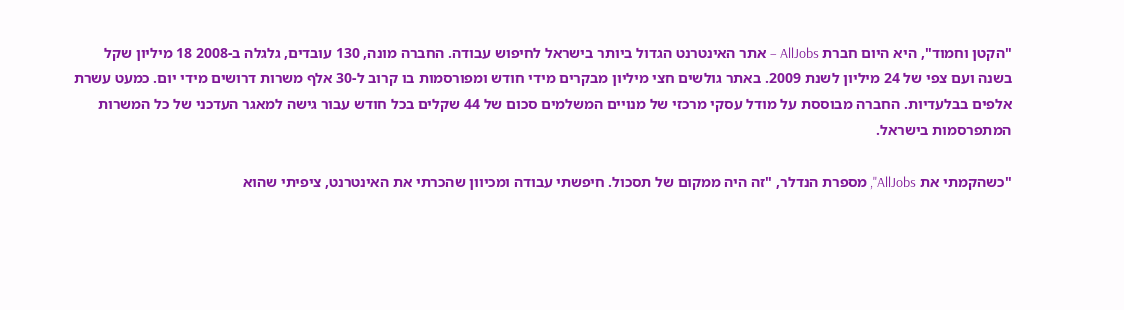"הקטן וחמוד", היא היום חברת AllJobs – אתר האינטרנט הגדול ביותר בישראל לחיפוש עבודה. החברה מונה, 130 עובדים, גלגלה ב-2008 18 מיליון שקל בשנה ועם צפי של 24 מיליון לשנת 2009. באתר גולשים חצי מיליון מבקרים מידי חודש ומפורסמות בו קרוב ל-30 אלף משרות דרושים מידי יום. כמעט עשרת אלפים בבלעדיות. החברה מבוססת על מודל עסקי מרכזי של מנויים המשלמים סכום של 44 שקלים בכל חודש עבור גישה למאגר העדכני של כל המשרות המתפרסמות בישראל.

"כשהקמתי את AllJobs", מספרת הנדלר, "זה היה ממקום של תסכול. חיפשתי עבודה ומכיוון שהכרתי את האינטרנט, ציפיתי שהוא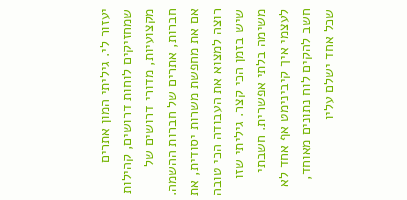יעזור לי. גיליתי המון אתרים שמחזיקים לוחות דרושים, קהילות מקצועיות, מדורי דרושים של חברות, אתרים של חברות ההשמה. אם את מחפשת משרות יסודית, את רוצה למצוא את העבודה הכי טובה שיש בזמן הכי קצר. גיליתי שזו משימה בלתי אפשרית. חשבתי לעצמי איך קיבינימט אף אחד לא חשב להקים לוח נתונים מאוחד, שכל אחד ישלם עליו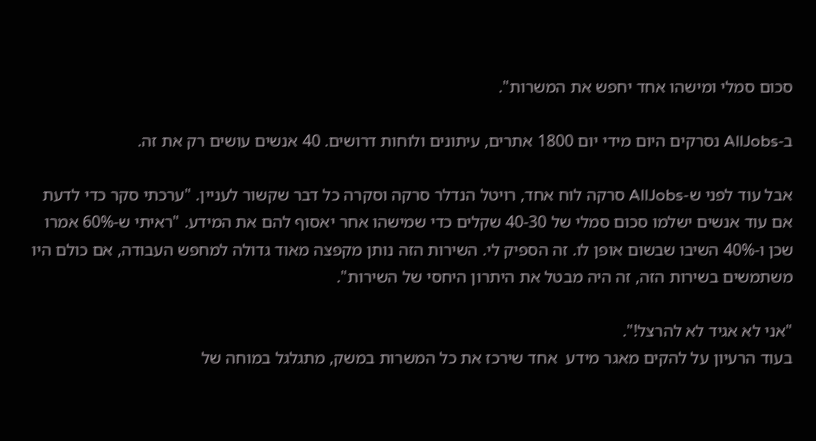סכום סמלי ומישהו אחד יחפש את המשרות".

ב-AllJobs נסרקים היום מידי יום 1800 אתרים, עיתונים ולוחות דרושים. 40 אנשים עושים רק את זה.

אבל עוד לפני ש-AllJobs סרקה לוח אחד, רויטל הנדלר סרקה וסקרה כל דבר שקשור לעניין. "ערכתי סקר כדי לדעת אם עוד אנשים ישלמו סכום סמלי של 40-30 שקלים כדי שמישהו אחר יאסוף להם את המידע. "ראיתי ש-60% אמרו שכן ו-40% השיבו שבשום אופן לו. זה הספיק לי. השירות הזה נותן מקפצה מאוד גדולה למחפש העבודה, אם כולם היו משתמשים בשירות הזה, זה היה מבטל את היתרון היחסי של השירות".

"אני לא אגיד לא להרצל!".
בעוד הרעיון על להקים מאגר מידע  אחד שירכז את כל המשרות במשק, מתגלגל במוחה של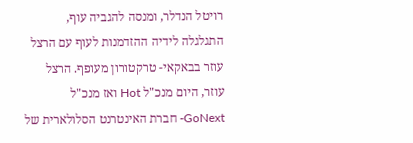רויטל הנדלר, ומנסה להגביה עוף, התגלגלה לידיה ההזדמנות לעוף עם הרצל עוזר בבאקאי- טרקטורון מעופף. הרצל עוזר, היום מנכ"ל Hot ואז מנכ"ל GoNext- חברת האינטרנט הסלולארית של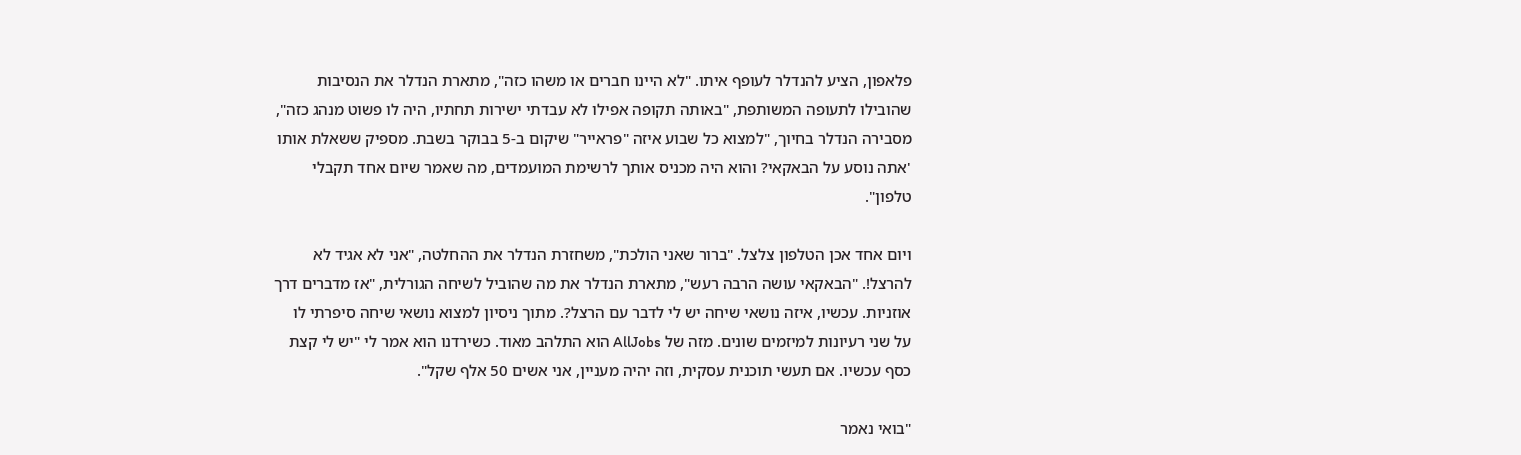פלאפון, הציע להנדלר לעופף איתו. "לא היינו חברים או משהו כזה", מתארת הנדלר את הנסיבות שהובילו לתעופה המשותפת, "באותה תקופה אפילו לא עבדתי ישירות תחתיו, היה לו פשוט מנהג כזה", מסבירה הנדלר בחיוך, "למצוא כל שבוע איזה "פראייר" שיקום ב-5 בבוקר בשבת. מספיק ששאלת אותו 'אתה נוסע על הבאקאי? והוא היה מכניס אותך לרשימת המועמדים, מה שאמר שיום אחד תקבלי טלפון".

ויום אחד אכן הטלפון צלצל. "ברור שאני הולכת", משחזרת הנדלר את ההחלטה, "אני לא אגיד לא להרצל!. "הבאקאי עושה הרבה רעש", מתארת הנדלר את מה שהוביל לשיחה הגורלית, "אז מדברים דרך אוזניות. עכשיו, איזה נושאי שיחה יש לי לדבר עם הרצל?. מתוך ניסיון למצוא נושאי שיחה סיפרתי לו על שני רעיונות למיזמים שונים. מזה של AllJobs הוא התלהב מאוד. כשירדנו הוא אמר לי "יש לי קצת כסף עכשיו. אם תעשי תוכנית עסקית, וזה יהיה מעניין, אני אשים 50 אלף שקל".

"בואי נאמר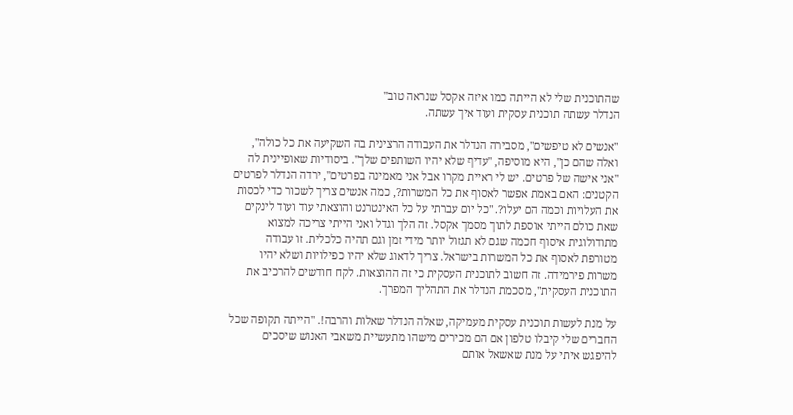שהתוכנית שלי לא הייתה כמו איזה אקסל שנראה טוב"
הנדלר עשתה תוכנית עסקית ועוד איך עשתה.

"אנשים לא טיפשים", מסבירה הנדלר את העבודה הרצינית בה השקיעה את כל כולה",  ואלה שהם כן", היא מוסיפה, "עדיף שלא יהיו השותפים שלך". ביסודיות שאופיינית לה "אני אישה של פרטים. יש לי ראיית מקרו אבל אני מאמינה בפרטים", ירדה הנדלר לפרטים הקטנים: האם באמת אפשר לאסוף את כל המשרות?, כמה אנשים צריך לשכור כדי לכסות את העלויות וכמה הם יעלו?. "כל יום עברתי על כל האינטרנט והוצאתי עוד ועוד לינקים שאת כולם הייתי אוספת לתוך מסמך אקסל. זה הלך וגדל ואני הייתי צריכה למצוא מתודולוגית איסוף חכמה שגם לא תגזול יותר מידי זמן וגם תהיה כלכלית. זו עבודה מטורפת לאסוף את כל המשרות בישראל. צריך לדאוג שלא יהיו כפילויות ושלא יהיו משרות פירמידה. זה חשוב לתוכנית העסקית כי זה ההוצאות. לקח חודשים להרכיב את התוכנית העסקית", מסכמת הנדלר את התהליך המפרך.

על מנת לעשות תוכנית עסקית מעמיקה, שאלה הנדלר שאלות והרבה!. "הייתה תקופה שכל החברים שלי קיבלו טלפון אם הם מכירים מישהו מתעשיית משאבי האנוש שיסכים להיפגש איתי על מנת שאשאל אותם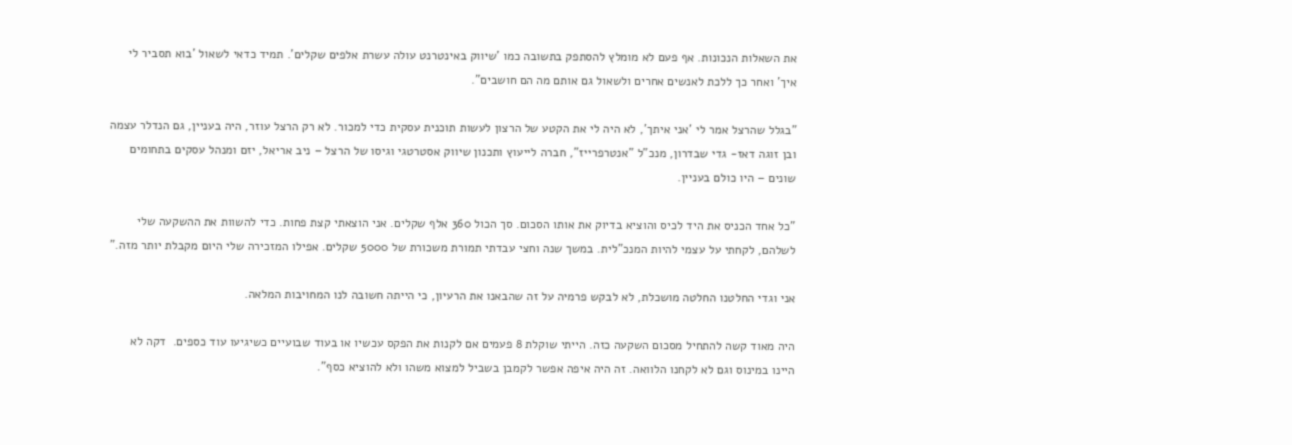את השאלות הנכונות. אף פעם לא מומלץ להסתפק בתשובה כמו 'שיווק באינטרנט עולה עשרת אלפים שקלים'. תמיד כדאי לשאול 'בוא תסביר לי איך' ואחר כך ללכת לאנשים אחרים ולשאול גם אותם מה הם חושבים".

"בגלל שהרצל אמר לי 'אני איתך', לא היה לי את הקטע של הרצון לעשות תוכנית עסקית כדי למכור. לא רק הרצל עוזר, היה בעניין, גם הנדלר עצמה ובן זוגה דאז- גדי שבדרון, מנכ"ל "אנטרפרייז", חברה לייעוץ ותכנון שיווק אסטרטגי וגיסו של הרצל – ניב אריאל, יזם ומנהל עסקים בתחומים שונים – היו כולם בעניין.

"כל אחד הכניס את היד לכיס והוציא בדיוק את אותו הסכום. סך הכול 360 אלף שקלים. אני הוצאתי קצת פחות. כדי להשוות את ההשקעה שלי לשלהם, לקחתי על עצמי להיות המנכ"לית. במשך שנה וחצי עבדתי תמורת משכורת של 5000 שקלים. אפילו המזכירה שלי היום מקבלת יותר מזה."

אני וגדי החלטנו החלטה מושכלת, לא לבקש פרמיה על זה שהבאנו את הרעיון, כי הייתה חשובה לנו המחויבות המלאה.

היה מאוד קשה להתחיל מסכום השקעה כזה. הייתי שוקלת 8 פעמים אם לקנות את הפקס עכשיו או בעוד שבועיים כשיגיעו עוד כספים.  דקה לא היינו במינוס וגם לא לקחנו הלוואה. זה היה איפה אפשר לקמבן בשביל למצוא משהו ולא להוציא כסף".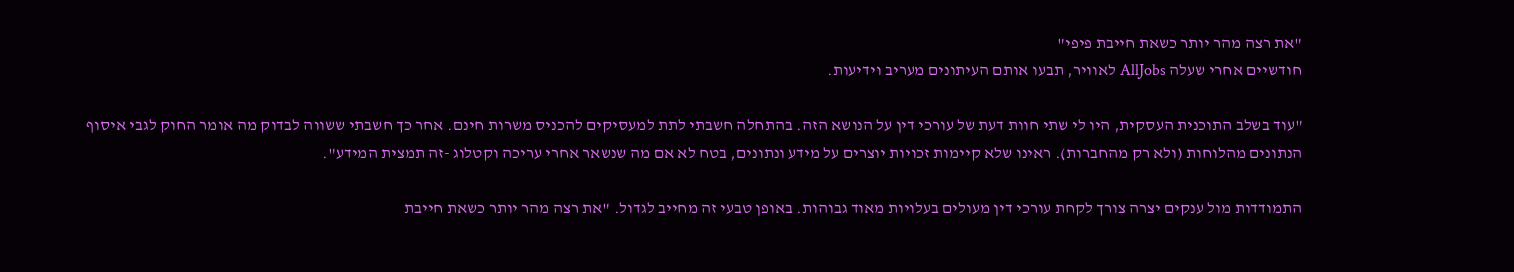"את רצה מהר יותר כשאת חייבת פיפי"
חודשיים אחרי שעלה AllJobs לאוויר, תבעו אותם העיתונים מעריב וידיעות.

"עוד בשלב התוכנית העסקית, היו לי שתי חוות דעת של עורכי דין על הנושא הזה. בהתחלה חשבתי לתת למעסיקים להכניס משרות חינם. אחר כך חשבתי ששווה לבדוק מה אומר החוק לגבי איסוף הנתונים מהלוחות (ולא רק מהחברות). ראינו שלא קיימות זכויות יוצרים על מידע ונתונים, בטח לא אם מה שנשאר אחרי עריכה וקטלוג -זה תמצית המידע".

התמודדות מול ענקים יצרה צורך לקחת עורכי דין מעולים בעלויות מאוד גבוהות. באופן טבעי זה מחייב לגדול. "את רצה מהר יותר כשאת חייבת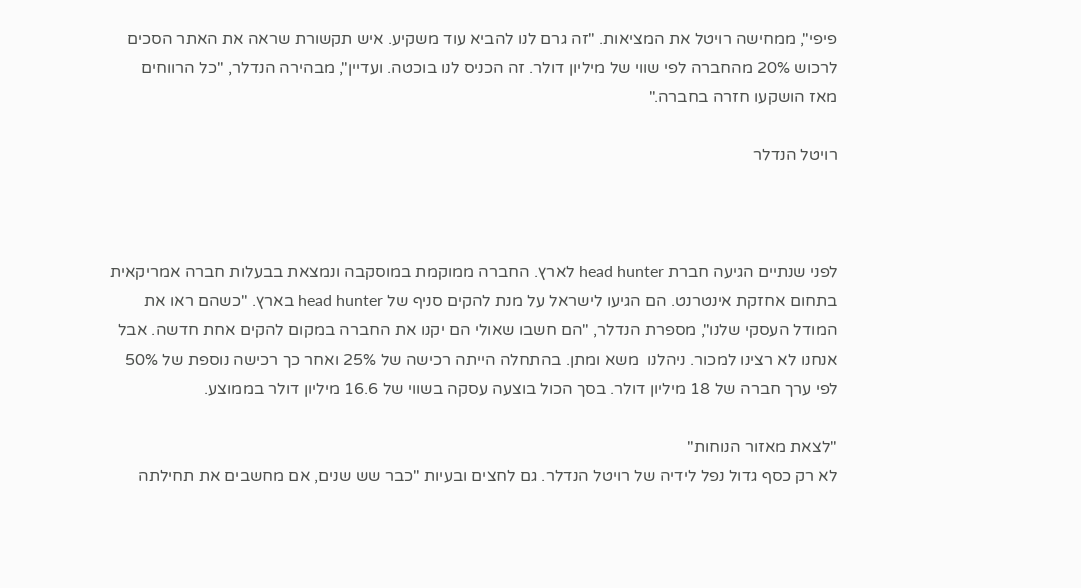פיפי", ממחישה רויטל את המציאות. "זה גרם לנו להביא עוד משקיע. איש תקשורת שראה את האתר הסכים לרכוש 20% מהחברה לפי שווי של מיליון דולר. זה הכניס לנו בוכטה. ועדיין", מבהירה הנדלר, "כל הרווחים מאז הושקעו חזרה בחברה."

רויטל הנדלר



לפני שנתיים הגיעה חברת head hunter לארץ. החברה ממוקמת במוסקבה ונמצאת בבעלות חברה אמריקאית בתחום אחזקת אינטרנט. הם הגיעו לישראל על מנת להקים סניף של head hunter בארץ. "כשהם ראו את המודל העסקי שלנו", מספרת הנדלר, "הם חשבו שאולי הם יקנו את החברה במקום להקים אחת חדשה. אבל אנחנו לא רצינו למכור. ניהלנו  משא ומתן. בהתחלה הייתה רכישה של 25% ואחר כך רכישה נוספת של 50% לפי ערך חברה של 18 מיליון דולר. בסך הכול בוצעה עסקה בשווי של 16.6 מיליון דולר בממוצע.

"לצאת מאזור הנוחות"
לא רק כסף גדול נפל לידיה של רויטל הנדלר. גם לחצים ובעיות "כבר שש שנים, אם מחשבים את תחילתה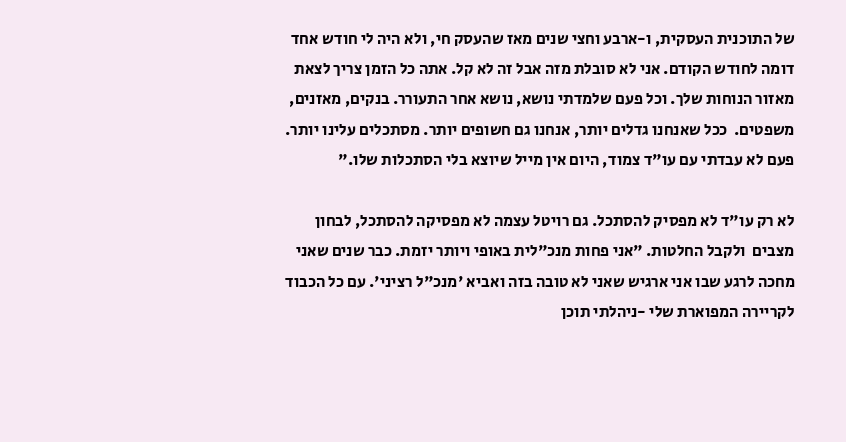של התוכנית העסקית, ו-ארבע וחצי שנים מאז שהעסק חי, ולא היה לי חודש אחד דומה לחודש הקודם. אני לא סובלת מזה אבל זה לא קל. אתה כל הזמן צריך לצאת מאזור הנוחות שלך. וכל פעם שלמדתי נושא, נושא אחר התעורר. בנקים, מאזנים, משפטים.  ככל שאנחנו גדלים יותר, אנחנו גם חשופים יותר. מסתכלים עלינו יותר. פעם לא עבדתי עם עו"ד צמוד, היום אין מייל שיוצא בלי הסתכלות שלו."

לא רק עו"ד לא מפסיק להסתכל. גם רויטל עצמה לא מפסיקה להסתכל, לבחון מצבים  ולקבל החלטות. "אני פחות מנכ"לית באופי ויותר יזמת. כבר שנים שאני מחכה לרגע שבו אני ארגיש שאני לא טובה בזה ואביא 'מנכ"ל רציני'. עם כל הכבוד לקריירה המפוארת שלי -ניהלתי תוכן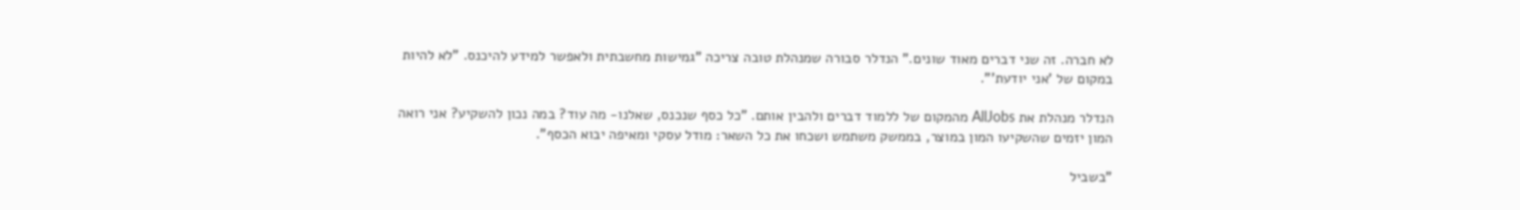לא חברה. זה שני דברים מאוד שונים." הנדלר סבורה שמנהלת טובה צריכה "גמישות מחשבתית ולאפשר למידע להיכנס. "לא להיות במקום של 'אני יודעת'".

הנדלר מנהלת את AllJobs מהמקום של ללמוד דברים ולהבין אותם. "כל כסף שנכנס, שאלנו- מה עוד? במה נכון להשקיע? אני רואה המון יזמים שהשקיעו המון במוצר, בממשק משתמש ושכחו את כל השאר: מודל עסקי ומאיפה יבוא הכסף".

"בשביל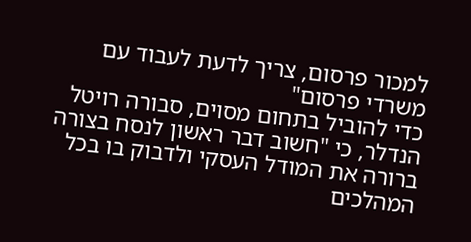למכור פרסום, צריך לדעת לעבוד עם משרדי פרסום"
כדי להוביל בתחום מסוים, סבורה רויטל הנדלר, כי "חשוב דבר ראשון לנסח בצורה ברורה את המודל העסקי ולדבוק בו בכל המהלכים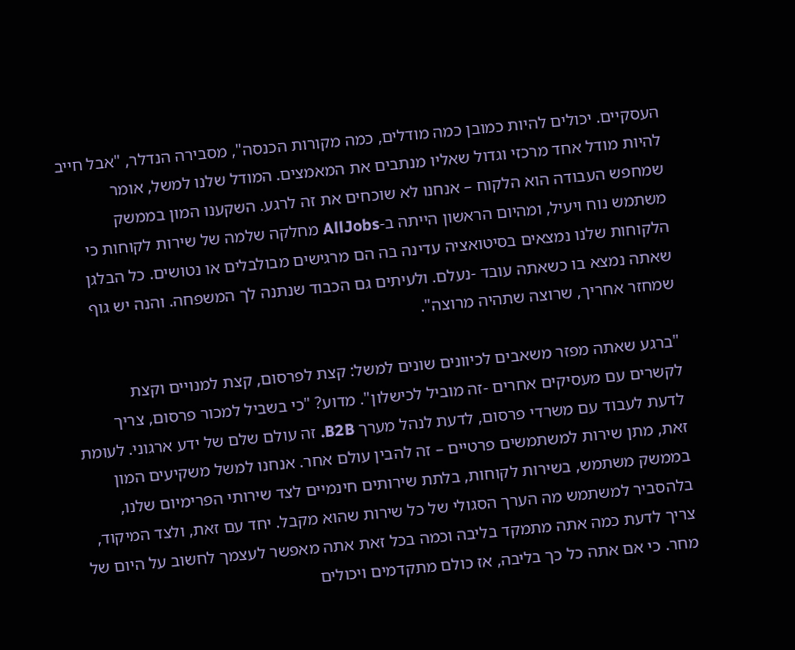העסקיים. יכולים להיות כמובן כמה מודלים, כמה מקורות הכנסה", מסבירה הנדלר, "אבל חייב להיות מודל אחד מרכזי וגדול שאליו מנתבים את המאמצים. המודל שלנו למשל, אומר שמחפש העבודה הוא הלקוח – אנחנו לא שוכחים את זה לרגע. השקענו המון בממשק משתמש נוח ויעיל, ומהיום הראשון הייתה ב-AllJobs מחלקה שלמה של שירות לקוחות כי הלקוחות שלנו נמצאים בסיטואציה עדינה בה הם מרגישים מבולבלים או נטושים. כל הבלגן שאתה נמצא בו כשאתה עובד -נעלם. ולעיתים גם הכבוד שנתנה לך המשפחה. והנה יש גוף שמחזר אחריך, שרוצה שתהיה מרוצה".

"ברגע שאתה מפזר משאבים לכיוונים שונים למשל: קצת לפרסום, קצת למנויים וקצת לקשרים עם מעסיקים אחרים -זה מוביל לכישלון". מדוע? "כי בשביל למכור פרסום, צריך לדעת לעבוד עם משרדי פרסום, לדעת לנהל מערך B2B. זה עולם שלם של ידע ארגוני. לעומת זאת, מתן שירות למשתמשים פרטיים – זה להבין עולם אחר. אנחנו למשל משקיעים המון בממשק משתמש, בשירות לקוחות, בלתת שירותים חינמיים לצד שירותי הפרימיום שלנו, בלהסביר למשתמש מה הערך הסגולי של כל שירות שהוא מקבל. יחד עם זאת, ולצד המיקוד, צריך לדעת כמה אתה מתמקד בליבה וכמה בכל זאת אתה מאפשר לעצמך לחשוב על היום של מחר. כי אם אתה כל כך בליבה, אז כולם מתקדמים ויכולים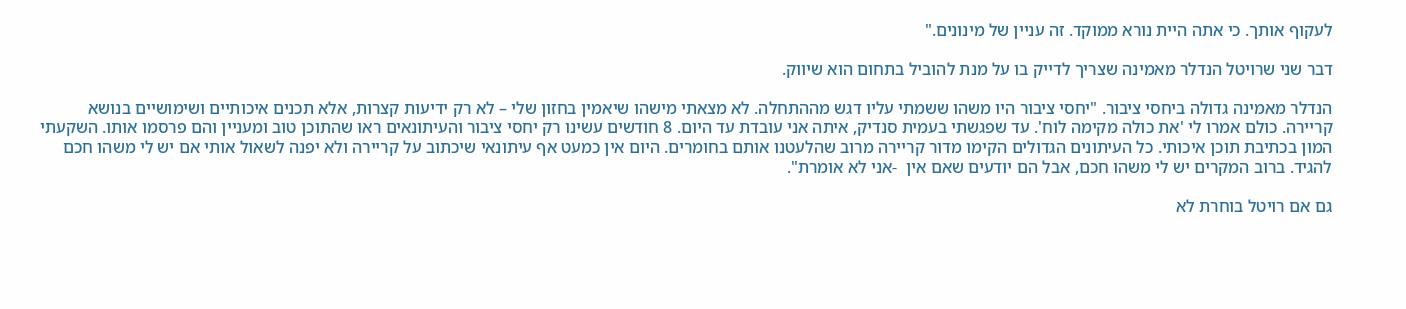לעקוף אותך. כי אתה היית נורא ממוקד. זה עניין של מינונים."

דבר שני שרויטל הנדלר מאמינה שצריך לדייק בו על מנת להוביל בתחום הוא שיווק.

הנדלר מאמינה גדולה ביחסי ציבור. "יחסי ציבור היו משהו ששמתי עליו דגש מההתחלה. לא מצאתי מישהו שיאמין בחזון שלי – לא רק ידיעות קצרות, אלא תכנים איכותיים ושימושיים בנושא קריירה. כולם אמרו לי 'את כולה מקימה לוח'. עד שפגשתי בעמית סנדיק, איתה אני עובדת עד היום. 8 חודשים עשינו רק יחסי ציבור והעיתונאים ראו שהתוכן טוב ומעניין והם פרסמו אותו. השקעתי המון בכתיבת תוכן איכותי. כל העיתונים הגדולים הקימו מדור קריירה מרוב שהלעטנו אותם בחומרים. היום אין כמעט אף עיתונאי שיכתוב על קריירה ולא יפנה לשאול אותי אם יש לי משהו חכם להגיד. ברוב המקרים יש לי משהו חכם, אבל הם יודעים שאם אין  -אני לא אומרת".

גם אם רויטל בוחרת לא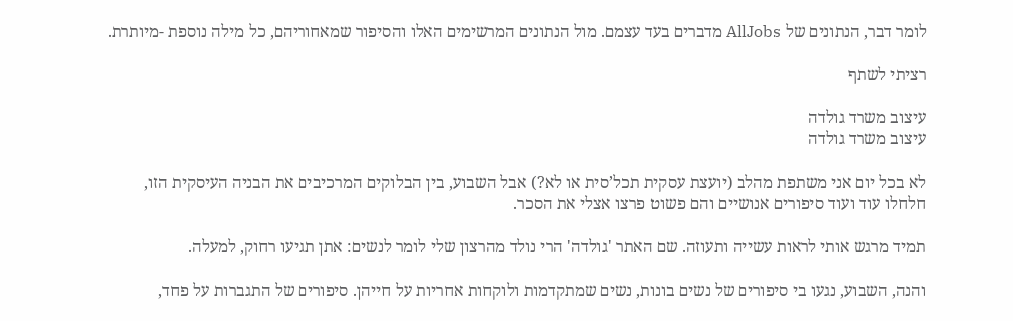לומר דבר, הנתונים של AllJobs מדברים בעד עצמם. מול הנתונים המרשימים האלו והסיפור שמאחוריהם, כל מילה נוספת -מיותרת.

רציתי לשתף

עיצוב משרד גולדה
עיצוב משרד גולדה

לא בכל יום אני משתפת מהלב (יועצת עסקית תכל’סית או לא?) אבל השבוע, בין הבלוקים המרכיבים את הבניה העיסקית הזו, חלחלו עוד ועוד סיפורים אנושיים והם פשוט פרצו אצלי את הסכר.

תמיד מרגש אותי לראות עשייה ותעוזה. שם האתר 'גולדה' הרי נולד מהרצון שלי לומר לנשים: אתן תגיעו רחוק, למעלה.

והנה, השבוע, נגעו בי סיפורים של נשים בונות, נשים שמתקדמות ולוקחות אחריות על חייהן. סיפורים של התגברות על פחד,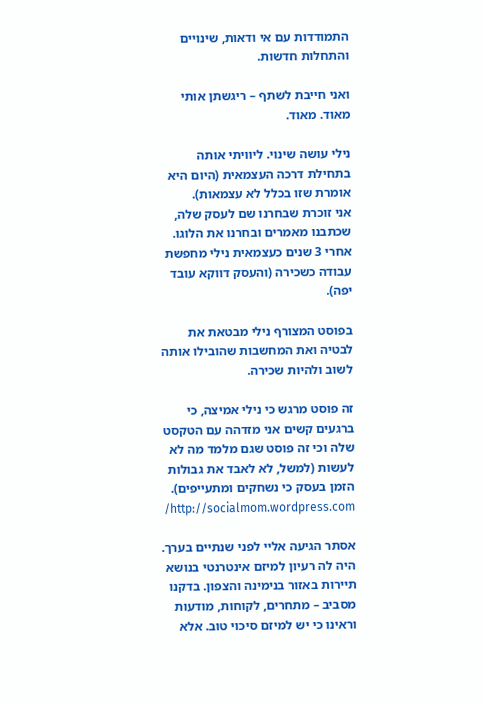התמודדות עם אי ודאות, שינויים והתחלות חדשות.

ואני חייבת לשתף – ריגשתן אותי מאוד. מאוד.

נילי עושה שינוי. ליוויתי אותה בתחילת דרכה העצמאית (היום היא אומרת שזו בכלל לא עצמאות).
אני זוכרת שבחרנו שם לעסק שלה, שכתבנו מאמרים ובחרנו את הלוגו. אחרי 3 שנים כעצמאית נילי מחפשת עבודה כשכירה (והעסק דווקא עובד יפה).

בפוסט המצורף נילי מבטאת את לבטיה ואת המחשבות שהובילו אותה לשוב ולהיות שכירה.

זה פוסט מרגש כי נילי אמיצה, כי ברגעים קשים אני מזדהה עם הטקסט שלה וכי זה פוסט שגם מלמד מה לא לעשות (למשל, לא לאבד את גבולות הזמן בעסק כי נשחקים ומתעייפים). http://socialmom.wordpress.com/

אסתר הגיעה אליי לפני שנתיים בערך. היה לה רעיון למיזם אינטרנטי בנושא תיירות באזור בנימינה והצפון. בדקנו מסביב – מתחרים, לקוחות, מודעות וראינו כי יש למיזם סיכוי טוב. אלא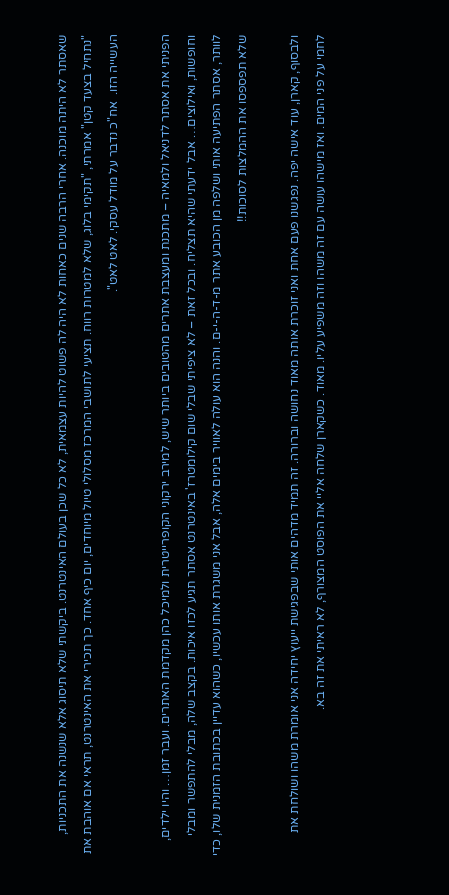שאסתר לא היתה מוכנה. אחרי הרבה שנים כאחות לא היה לה פשוט להיות עצמאית, לא כל שכן בעולם האינטרנט. ביקשתי שלא תיסוג אלא שנשנה את התכניות, "נתחיל בצעד קטן" אמרתי, "תקימי בלוג, שלא למטרות רווח. תציעי לתושבי המרכז מסלולי טיול מיוחדים, יום כיף אחד. כך תכירי את האינטרנט, תראי אם אוהבת את העשייה הזו.  אח"כ נדבר על מודל עסקי. לאט לאט".

הפניתי את אסתר לדניאל ולמאיה – מתכנת ומעצבת אתרים מהטובים ביותר שיש, למירב ירקוני הקופרייטרית ולמיכל כהן מקדמת האתרים. ועבר זמן… והיו ילדים, וחופשות, ואילוצים… אבל ידעתי שהיא תצליח. ובכל זאת – לא ציפיתי שבלי שום קילומטרז' באינטרנט אסתר תגיע לכזו איכות. בקצב שלה, מבלי להתפשר ומבלי לוותר, אסתר הפתיעה אותי ושלפה מן הכובע אתר מ-ד-ה-י-ם. והנה הוא עולה לאוויר בימים אלה, אבל אני משגרת אותו עכשיו, כשהוא עדיין בכתובת הזמנית שלו, כדי שלא תפספסו את ההמלצות לסוכות!!

ולבסוף, קארן, עוד אישה יפה. נפגשנו פעם אחת ואני זוכרת אותה מאוד נחושה וברורה. זה תמיד מדהים אותי שבפגישת ייעוץ יחידה אני אומרת משהו ושולחת את לחמי על פני המים. ואז מישהו עושה עם זה משהו וזה משפיע עליו. מאוד. כשקארן שלחה אליי את הפוסט המצורף, לא ראיתי את זה בא.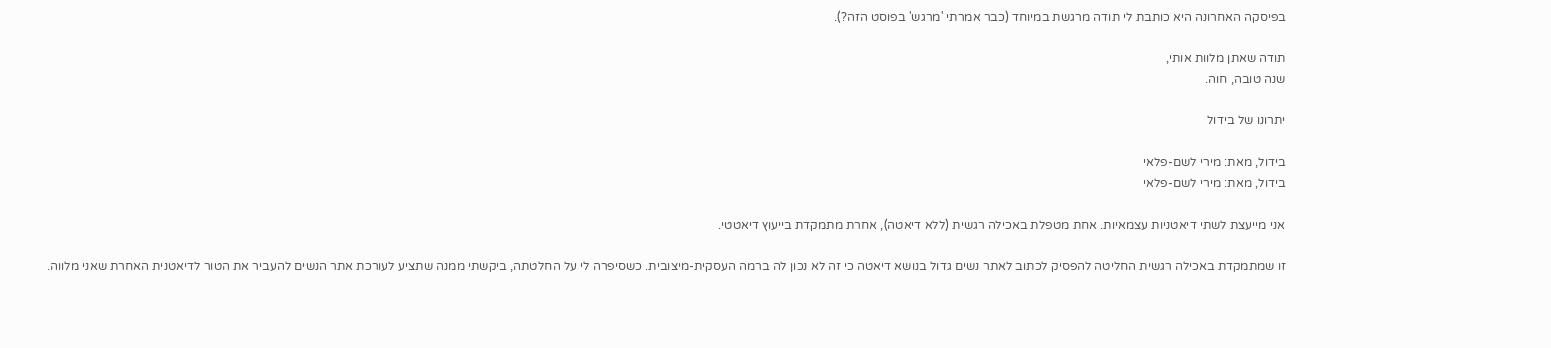בפיסקה האחרונה היא כותבת לי תודה מרגשת במיוחד (כבר אמרתי 'מרגש' בפוסט הזה?).

תודה שאתן מלוות אותי,
שנה טובה, חוה.

יתרונו של בידול

בידול, מאת: מירי לשם-פלאי
בידול, מאת: מירי לשם-פלאי

אני מייעצת לשתי דיאטניות עצמאיות. אחת מטפלת באכילה רגשית (ללא דיאטה), אחרת מתמקדת בייעוץ דיאטטי.

זו שמתמקדת באכילה רגשית החליטה להפסיק לכתוב לאתר נשים גדול בנושא דיאטה כי זה לא נכון לה ברמה העסקית-מיצובית. כשסיפרה לי על החלטתה, ביקשתי ממנה שתציע לעורכת אתר הנשים להעביר את הטור לדיאטנית האחרת שאני מלווה.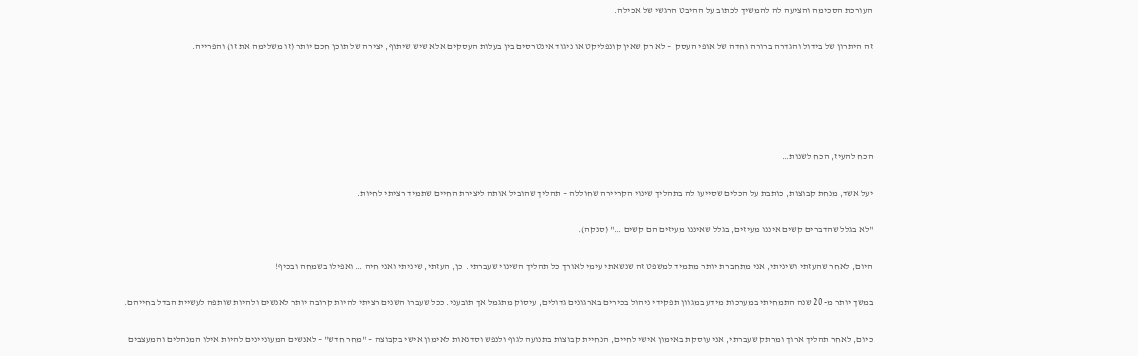העורכת הסכימה והציעה לה להמשיך לכתוב על ההיבט הרגשי של אכילה.

זה היתרון של בידול והגדרה ברורה וחדה של אופי העסק  – לא רק שאין קונפליקט או ניגוד אינטרסים בין בעלות העסקים אלא שיש שיתוף, יצירה של תוכן חכם יותר (זו משלימה את זו) והפרייה.





הכח להעיז, הכח לשנות…

יעל אשד, מנחת קבוצות, כותבת על הכלים שסייעו לה בתהליך שינוי הקריירה שחוללה – תהליך שהוביל אותה ליצירת החיים שתמיד רציתי לחיות.

"לא בגלל שהדברים קשים איננו מעיזים, בגלל שאיננו מעיזים הם קשים …" (סנקה).

היום, לאחר שהעזתי ושיניתי, אני מתחברת יותר מתמיד למשפט זה שנשאתי עימי לאורך כל תהליך השינוי שעברתי.  כן, העזתי, שיניתי ואני חיה … ואפילו בשמחה ובכיף!

במשך יותר מ- 20 שנה התמחיתי במערכות מידע במגוון תפקידי ניהול בכירים בארגונים גדולים, עיסוק מתגמל אך תובעני. ככל שעברו השנים רציתי להיות קרובה יותר לאנשים ולהיות שותפה לעשיית הבדל בחייהם.

כיום, לאחר תהליך ארוך ומרתק שעברתי, אני עוסקת באימון אישי לחיים, הנחיית קבוצות בתנועה לגוף ולנפש וסדנאות לאימון אישי בקבוצה – "מחר חדש" – לאנשים המעוניינים להיות אילו המנהלים והמעצבים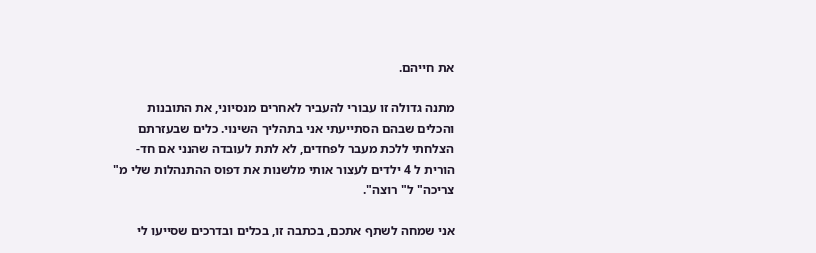את חייהם.

מתנה גדולה זו עבורי להעביר לאחרים מנסיוני, את התובנות והכלים שבהם הסתייעתי אני בתהליך השינוי. כלים שבעזרתם הצלחתי ללכת מעבר לפחדים, לא לתת לעובדה שהנני אם חד-הורית ל 4 ילדים לעצור אותי מלשנות את דפוס ההתנהלות שלי מ" צריכה" ל" רוצה".

אני שמחה לשתף אתכם, בכתבה זו, בכלים ובדרכים שסייעו לי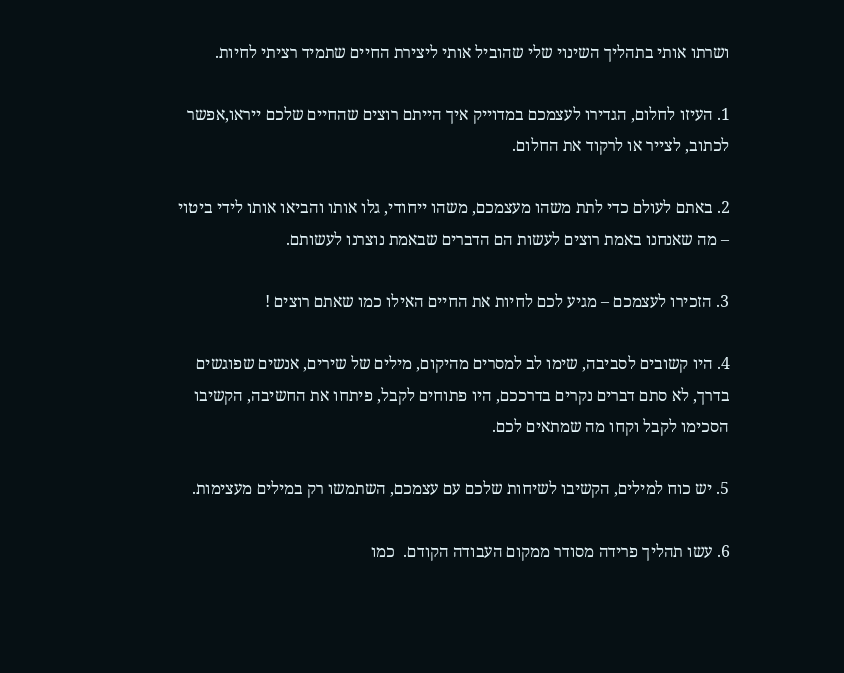ושרתו אותי בתהליך השינוי שלי שהוביל אותי ליצירת החיים שתמיד רציתי לחיות.

1. העיזו לחלום, הגדירו לעצמכם במדוייק איך הייתם רוצים שהחיים שלכם ייראו,אפשר לכתוב, לצייר או לרקוד את החלום.

2. באתם לעולם כדי לתת משהו מעצמכם, משהו ייחודי, גלו אותו והביאו אותו לידי ביטוי – מה שאנחנו באמת רוצים לעשות הם הדברים שבאמת נוצרנו לעשותם.

3. הזכירו לעצמכם – מגיע לכם לחיות את החיים האילו כמו שאתם רוצים !

4. היו קשובים לסביבה, שימו לב למסרים מהיקום, מילים של שירים, אנשים שפוגשים בדרך, לא סתם דברים נקרים בדרככם, היו פתוחים לקבל, פיתחו את החשיבה, הקשיבו הסכימו לקבל וקחו מה שמתאים לכם.

5. יש כוח למילים, הקשיבו לשיחות שלכם עם עצמכם, השתמשו רק במילים מעצימות.

6. עשו תהליך פרידה מסודר ממקום העבודה הקודם.  כמו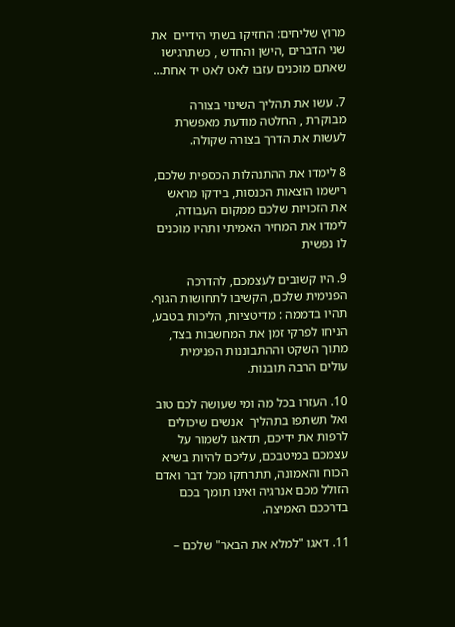מרוץ שליחים: החזיקו בשתי הידיים  את שני הדברים ,הישן והחדש , כשתרגישו שאתם מוכנים עזבו לאט לאט יד אחת…

7. עשו את תהליך השינוי בצורה מבוקרת , החלטה מודעת מאפשרת לעשות את הדרך בצורה שקולה.

8 לימדו את ההתנהלות הכספית שלכם, רישמו הוצאות הכנסות, בידקו מראש את הזכויות שלכם ממקום העבודה, לימדו את המחיר האמיתי ותהיו מוכנים לו נפשית

9. היו קשובים לעצמכם, להדרכה הפנימית שלכם, הקשיבו לתחושות הגוף. תהיו בדממה : מדיטציות, הליכות בטבע, הניחו לפרקי זמן את המחשבות בצד, מתוך השקט וההתבוננות הפנימית עולים הרבה תובנות.

10. העזרו בכל מה ומי שעושה לכם טוב ואל תשתפו בתהליך  אנשים שיכולים לרפות את ידיכם, תדאגו לשמור על עצמכם במיטבכם, עליכם להיות בשיא הכוח והאמונה, תתרחקו מכל דבר ואדם הזולל מכם אנרגיה ואינו תומך בכם בדרככם האמיצה.

11. דאגו "למלא את הבאר" שלכם –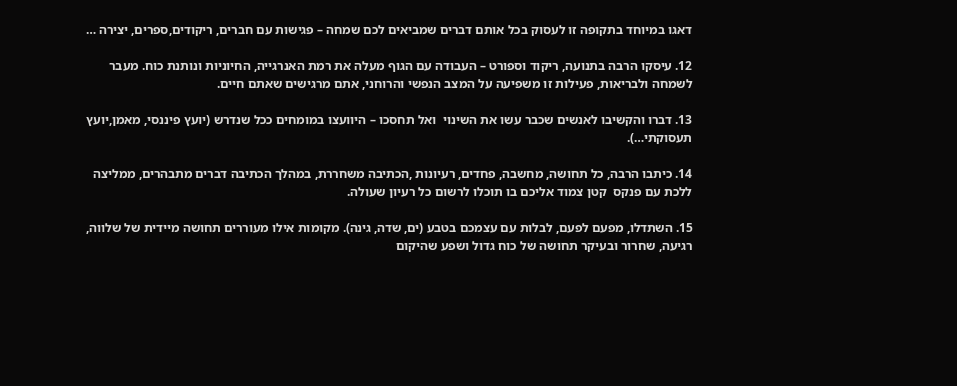דאגו במיוחד בתקופה זו לעסוק בכל אותם דברים שמביאים לכם שמחה – פגישות עם חברים, ריקודים,ספרים, יצירה …

12. עיסקו הרבה בתנועה, ריקוד וספורט – העבודה עם הגוף מעלה את רמת האנרגייה, החיוניות ונותנת כוח. מעבר לשמחה ולבריאות, פעילות זו משפיעה על המצב הנפשי והרוחני, אתם מרגישים שאתם חיים.

13. דברו והקשיבו לאנשים שכבר עשו את השינוי  ואל תחסכו – היוועצו במומחים ככל שנדרש (יועץ פיננסי, מאמן,יועץ תעסוקתי…).

14. כיתבו הרבה, כל תחושה, מחשבה, פחדים, רעיונות ,הכתיבה משחררת, במהלך הכתיבה דברים מתבהרים, ממליצה ללכת עם פנקס  קטן צמוד אליכם בו תוכלו לרשום כל רעיון שעולה.

15. השתדלו, מפעם לפעם, לבלות עם עצמכם בטבע (ים, שדה, גינה). מקומות אילו מעוררים תחושה מיידית של שלווה, רגיעה, שחרור ובעיקר תחושה של כוח גדול ושפע שהיקום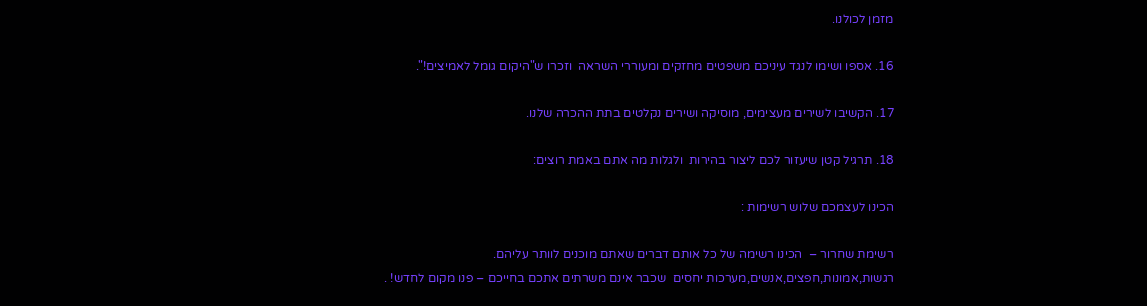מזמן לכולנו.

16. אספו ושימו לנגד עיניכם משפטים מחזקים ומעוררי השראה  וזכרו ש"היקום גומל לאמיצים!".

17. הקשיבו לשירים מעצימים, מוסיקה ושירים נקלטים בתת ההכרה שלנו.

18. תרגיל קטן שיעזור לכם ליצור בהירות  ולגלות מה אתם באמת רוצים:

הכינו לעצמכם שלוש רשימות :

רשימת שחרור –  הכינו רשימה של כל אותם דברים שאתם מוכנים לוותר עליהם.   רגשות,אמונות,חפצים,אנשים,מערכות יחסים  שכבר אינם משרתים אתכם בחייכם – פנו מקום לחדש! .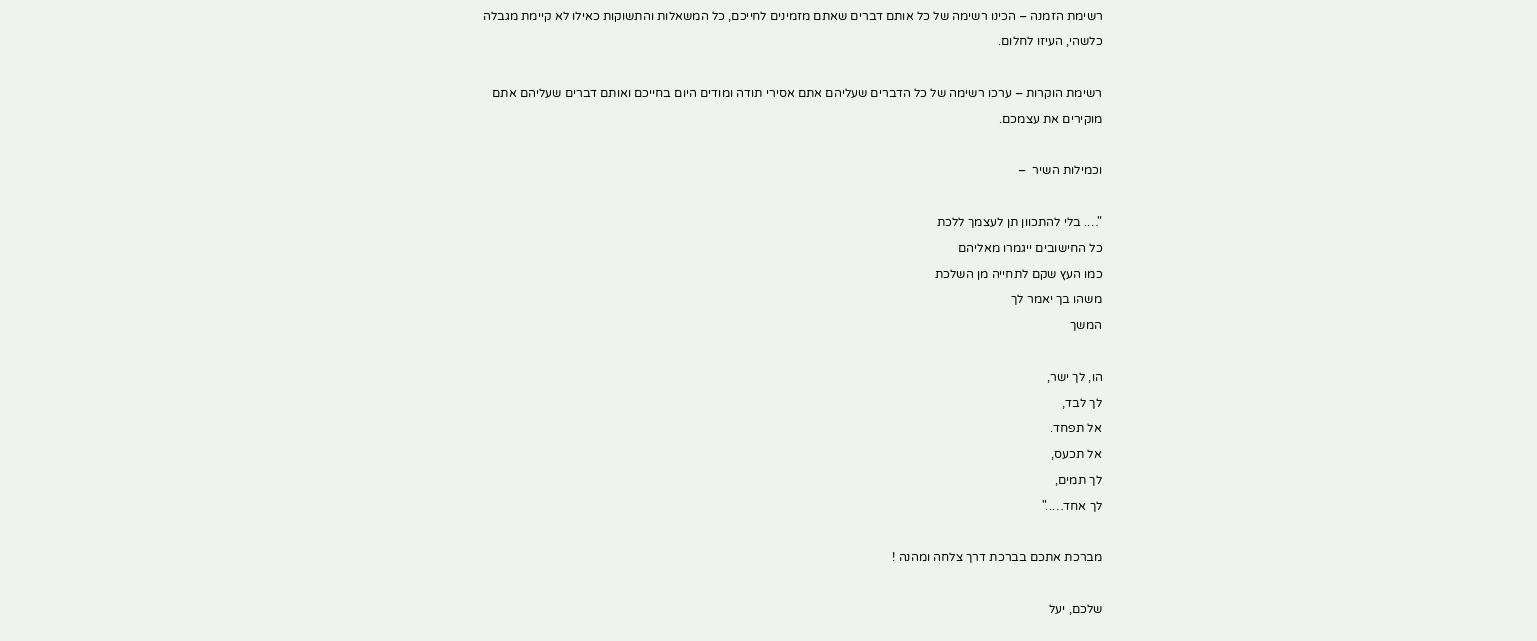רשימת הזמנה – הכינו רשימה של כל אותם דברים שאתם מזמינים לחייכם, כל המשאלות והתשוקות כאילו לא קיימת מגבלה כלשהי, העיזו לחלום.

רשימת הוקרות – ערכו רשימה של כל הדברים שעליהם אתם אסירי תודה ומודים היום בחייכם ואותם דברים שעליהם אתם מוקירים את עצמכם.

וכמילות השיר  –

"…. בלי להתכוון תן לעצמך ללכת
כל החישובים ייגמרו מאליהם
כמו העץ שקם לתחייה מן השלכת
משהו בך יאמר לך
המשך

הו, לך ישר,
לך לבד,
אל תפחד.
אל תכעס,
לך תמים,
לך אחד….."

מברכת אתכם בברכת דרך צלחה ומהנה !

שלכם, יעל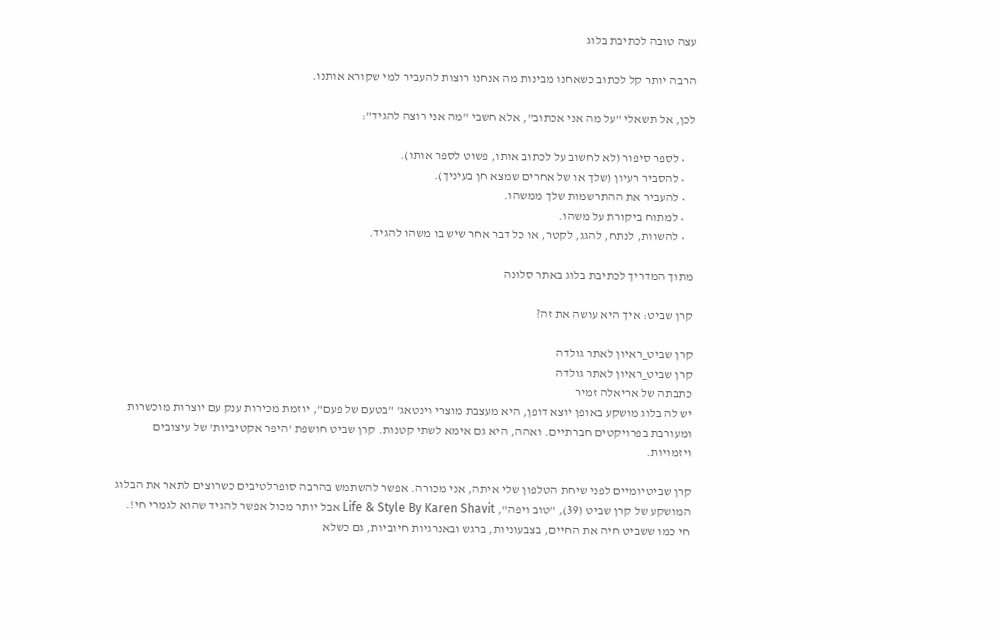עצה טובה לכתיבת בלוג

הרבה יותר קל לכתוב כשאחנו מבינות מה אנחנו רוצות להעביר למי שקורא אותנו.

לכן, אל תשאלי "על מה אני אכתוב", אלא חשבי "מה אני רוצה להגיד":

    • לספר סיפור (לא לחשוב על לכתוב אותו, פשוט לספר אותו).
    • להסביר רעיון (שלך או של אחרים שמצא חן בעיניך).
    • להעביר את ההתרשמות שלך ממשהו.
    • למתוח ביקורת על משהו.
    • להשוות, לנתח, להגג, לקטר, או כל דבר אחר שיש בו משהו להגיד.

מתוך המדריך לכתיבת בלוג באתר סלונה

קרן שביט: איך היא עושה את זה?

קרן שביט_ראיון לאתר גולדה
קרן שביט_ראיון לאתר גולדה
כתבתה של אריאלה זמיר
יש לה בלוג מושקע באופן יוצא דופן, היא מעצבת מוצרי וינטאג' "בטעם של פעם", יוזמת מכירות ענק עם יוצרות מוכשרות ומעורבת בפרויקטים חברתיים. ואהה, היא גם אימא לשתי קטנות. קרן שביט חושפת 'היפר אקטיביות' של עיצובים ויזמויות.

קרן שביטיומיים לפני שיחת הטלפון שלי איתה, אני מכורה. אפשר להשתמש בהרבה סופרלטיבים כשרוצים לתאר את הבלוג המושקע של קרן שביט (39), "טוב ויפה", Life & Style By Karen Shavit אבל יותר מכול אפשר להגיד שהוא לגמרי חי!. חי כמו ששביט חיה את החיים, בצבעוניות, ברגש ובאנרגיות חיוביות, גם כשלא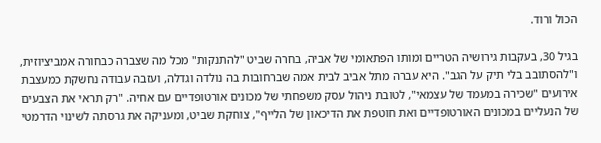הכול ורוד.

בגיל 30, בעקבות גירושיה הטריים ומותו הפתאומי של אביה, בחרה שביט "להתנקות" מכל מה שצברה כבחורה אמביציוזית, ו"להסתובב בלי תיק על הגב". היא עברה מתל אביב לבית אמה שברחובות בה נולדה וגדלה, ועזבה עבודה נחשקת כמעצבת אירועים "שכירה במעמד של עצמאי", לטובת ניהול עסק משפחתי של מכונים אורטופדיים עם אחיה. "רק תראי את הצבעים של הנעליים במכונים האורטופדיים ואת חוטפת את הדיכאון של הלייף", צוחקת שביט, ומעניקה את גרסתה לשינוי הדרמטי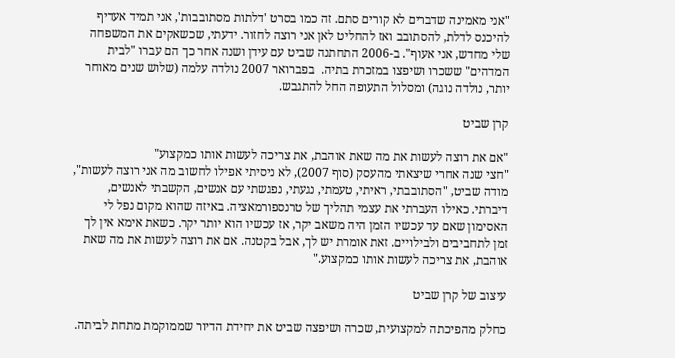"אני מאמינה שדברים לא קורים סתם. זה כמו בסרט 'דלתות מסתובבות', אני תמיד אעדיף להיכנס לדלת, להסתובב ואז להחליט לאן אני רוצה לחזור. ידעתי, שכשאקים את המשפחה שלי מחדש, אני אעוף". ב-2006 התחתנה שביט עם עידן ושנה אחר כך הם עברו "לבית המדהים" ששכרו ושיפצו במזכרת בתיה.  בפברואר 2007 נולדה עלמה (שלוש שנים מאוחר יותר, נולדה נוגה) ומסלול התעופה החל להתגבש.

קרן שביט

"אם את רוצה לעשות את מה שאת אוהבת, את צריכה לעשות אותו כמקצוע"
"חצי שנה אחרי שיצאתי מהעסק (סוף 2007), לא ניסיתי אפילו לחשוב מה אני רוצה לעשות", מודה שביט, "הסתובבתי, ראיתי, טעמתי, נגעתי, נפגשתי עם אנשים, הקשבתי לאנשים, דיברתי. כאילו העברתי את עצמי תהליך של טרנספורמאציה. באיזה שהוא מקום נפל לי האסימון שאם עד עכשיו הזמן היה משאב יקר, אז עכשיו הוא יותר יקר. כשאת אימא אין לך זמן לתחביבים ולבילויים. זאת אומרת יש לך, אבל בקטנה. אם את רוצה לעשות את מה שאת אוהבת, את צריכה לעשות אותו כמקצוע."

עיצוב של קרן שביט

כחלק מהפיכתה למקצועית, שכרה ושיפצה שביט את יחידת הדיור שממוקמת מתחת לביתה.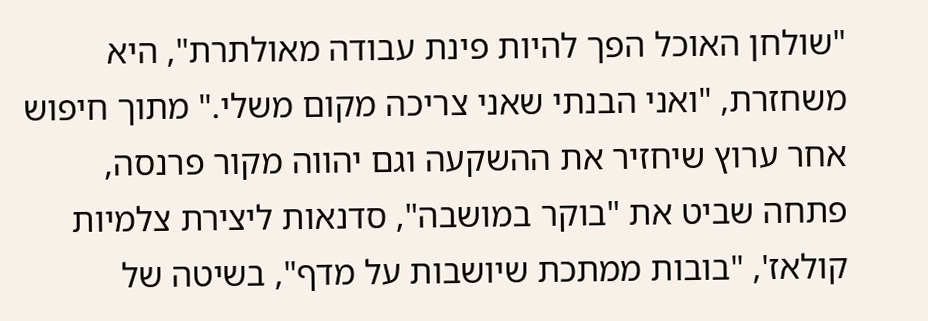"שולחן האוכל הפך להיות פינת עבודה מאולתרת", היא משחזרת, "ואני הבנתי שאני צריכה מקום משלי." מתוך חיפוש אחר ערוץ שיחזיר את ההשקעה וגם יהווה מקור פרנסה, פתחה שביט את "בוקר במושבה", סדנאות ליצירת צלמיות קולאז', "בובות ממתכת שיושבות על מדף", בשיטה של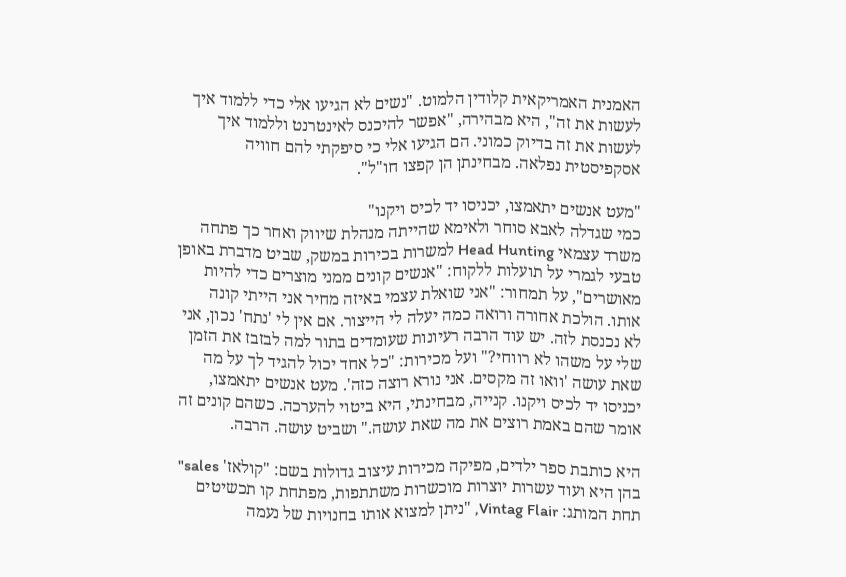האמנית האמריקאית קלודין הלמוט. "נשים לא הגיעו אלי כדי ללמוד איך לעשות את זה", היא מבהירה, "אפשר להיכנס לאינטרנט וללמוד איך לעשות את זה בדיוק כמוני. הם הגיעו אלי כי סיפקתי להם חוויה אסקפיסטית נפלאה. מבחינתן הן קפצו חו"ל".

"מעט אנשים יתאמצו, יכניסו יד לכיס ויקנו"
כמי שגדלה לאבא סוחר ולאימא שהייתה מנהלת שיווק ואחר כך פתחה משרד עצמאי Head Hunting למשרות בכירות במשק, שביט מדברת באופן טבעי לגמרי על תועלות ללקוח: "אנשים קונים ממני מוצרים כדי להיות מאושרים", על תמחור: "אני שואלת עצמי באיזה מחיר אני הייתי קונה אותו. הולכת אחורה ורואה כמה יעלה לי הייצור. אם אין לי 'נתח' נכון, אני לא נכנסת לזה. יש עוד הרבה רעיונות שעומדים בתור למה לבזבז את הזמן שלי על משהו לא רווחי?" ועל מכירות: "כל אחד יכול להגיד לך על מה שאת עושה 'וואו זה מקסים. אני נורא רוצה כזה'. מעט אנשים יתאמצו, יכניסו יד לכיס ויקנו. קנייה, מבחינתי, היא ביטוי להערכה. כשהם קונים זה אומר שהם באמת רוצים את מה שאת עושה." ושביט עושה. הרבה.

היא כותבת ספר ילדים, מפיקה מכירות עיצוב גדולות בשם: "קולאז' sales" בהן היא ועוד עשרות יוצרות מוכשרות משתתפות, מפתחת קו תכשיטים תחת המותג: Vintag Flair, "ניתן למצוא אותו בחנויות של נעמה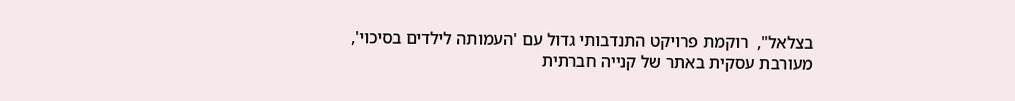בצלאל",  רוקמת פרויקט התנדבותי גדול עם 'העמותה לילדים בסיכוי', מעורבת עסקית באתר של קנייה חברתית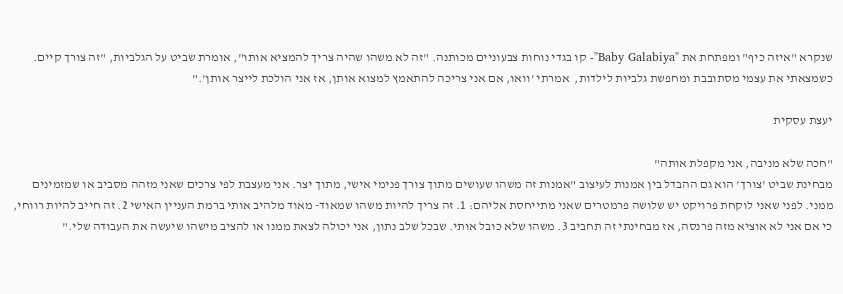שנקרא "איזה כיף" ומפתחת את "Baby Galabiya"- קו בגדי נוחות צבעוניים מכותנה. "זה לא משהו שהיה צריך להמציא אותו", אומרת שביט על הגלביות, "זה צורך קיים. כשמצאתי את עצמי מסתובבת ומחפשת גלביות לילדות,  אמרתי 'וואו, אם אני צריכה להתאמץ למצוא אותן, אז אני הולכת לייצר אותן'."

יעצת עסקית

"חכה שלא מניבה, אני מקפלת אותה"
מבחינת שביט 'צורך' הוא גם ההבדל בין אמנות לעיצוב "אמנות זה משהו שעושים מתוך צורך פנימי אישי, מתוך יצר. אני מעצבת לפי צרכים שאני מזהה מסביב או שמזמינים ממני. לפני שאני לוקחת פרויקט יש שלושה פרמטרים שאני מתייחסת אליהם: 1. זה צריך להיות משהו שמאוד- מאוד מלהיב אותי ברמת העניין האישי 2. זה חייב להיות רווחי, כי אם אני לא אוציא מזה פרנסה, אז מבחינתי זה תחביב 3. משהו שלא כובל אותי. שבכל שלב נתון, אני יכולה לצאת ממנו או להציב מישהו שיעשה את העבודה שלי."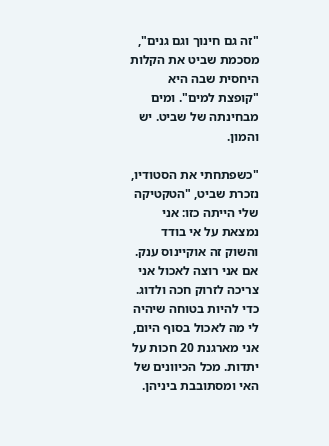"זה גם חינוך וגם גנים", מסכמת שביט את הקלות היחסית שבה היא "קופצת למים". ומים מבחינתה של שביט. יש והמון.

"כשפתחתי את הסטודיו, נזכרת שביט, "הטקטיקה שלי הייתה כזו: אני נמצאת על אי בודד והשוק זה אוקיינוס ענק.  אם אני רוצה לאכול אני צריכה לזרוק חכה ולדוג. כדי להיות בטוחה שיהיה לי מה לאכול בסוף היום, אני מארגנת 20 חכות על יתדות. מכל הכיוונים של האי ומסתובבת ביניהן.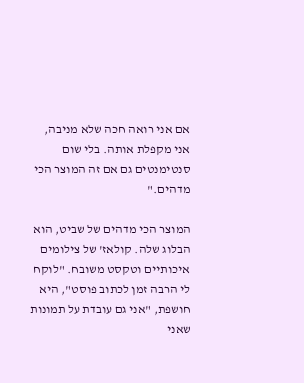אם אני רואה חכה שלא מניבה, אני מקפלת אותה. בלי שום סנטימנטים גם אם זה המוצר הכי מדהים."

המוצר הכי מדהים של שביט, הוא הבלוג שלה. קולאז' של צילומים איכותיים וטקסט משובח. "לוקח לי הרבה זמן לכתוב פוסט", היא חושפת, "אני גם עובדת על תמונות שאני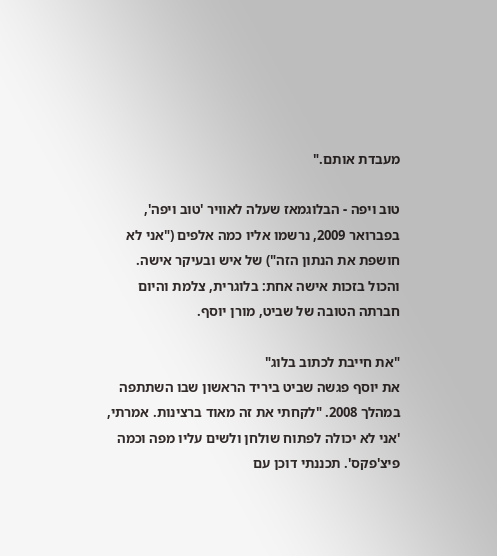מעבדת אותם."

טוב ויפה - הבלוגמאז שעלה לאוויר 'טוב ויפה', בפברואר 2009, נרשמו אליו כמה אלפים ("אני לא חושפת את הנתון הזה") של איש ובעיקר אישה. והכול בזכות אישה אחת: בלוגרית, צלמת והיום חברתה הטובה של שביט, מורן יוסף.

"את חייבת לכתוב בלוג"
את יוסף פגשה שביט ביריד הראשון שבו השתתפה במהלך 2008. "לקחתי את זה מאוד ברצינות. אמרתי, 'אני לא יכולה לפתוח שולחן ולשים עליו מפה וכמה פיצ'פקס'. תכננתי דוכן עם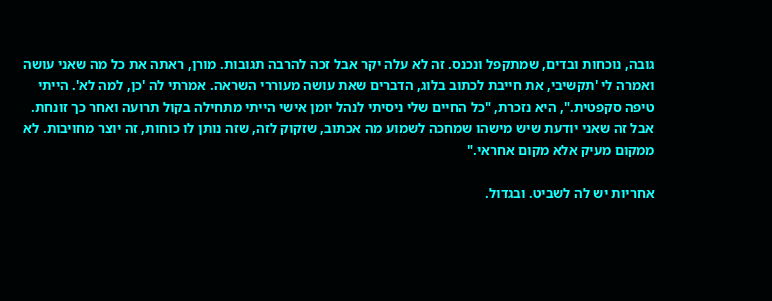גובה, נוכחות ובדים, שמתקפל ונכנס. זה לא עלה יקר אבל זכה להרבה תגובות. מורן, ראתה את כל מה שאני עושה ואמרה לי 'תקשיבי, את חייבת לכתוב בלוג, הדברים שאת עושה מעוררי השראה. אמרתי לה 'כן, למה לא'. הייתי טיפה סקפטית.", היא נזכרת, "כל החיים שלי ניסיתי לנהל יומן אישי הייתי מתחילה בקול תרועה ואחר כך זונחת. אבל זה שאני יודעת שיש מישהו שמחכה לשמוע מה אכתוב, שזקוק לזה, שזה נותן לו כוחות, זה יוצר מחויבות. לא ממקום מעיק אלא מקום אחראי."

אחריות יש לה לשביט. ובגדול.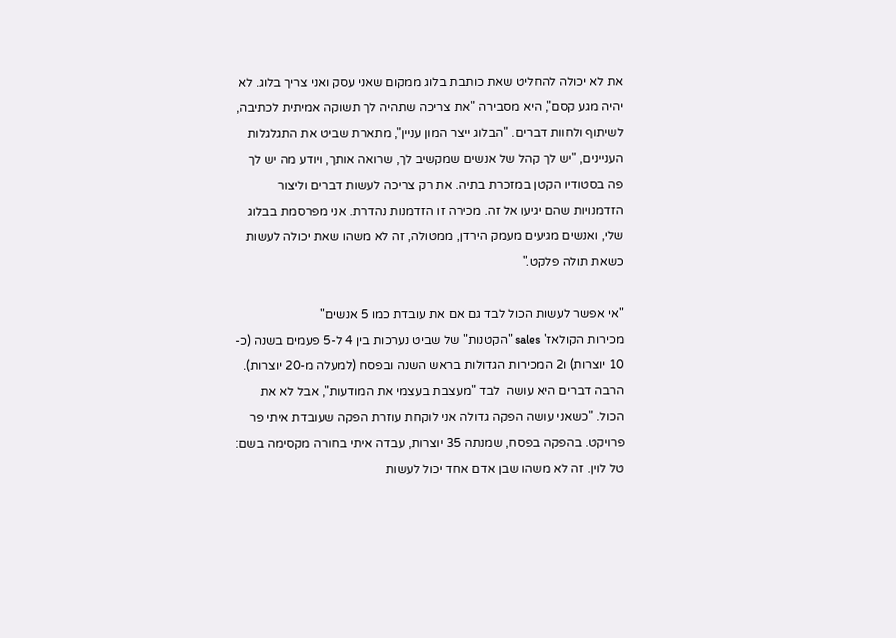את לא יכולה להחליט שאת כותבת בלוג ממקום שאני עסק ואני צריך בלוג. לא יהיה מגע קסם", היא מסבירה "את צריכה שתהיה לך תשוקה אמיתית לכתיבה, לשיתוף ולחוות דברים. "הבלוג ייצר המון עניין", מתארת שביט את התגלגלות העניינים, "יש לך קהל של אנשים שמקשיב לך, שרואה אותך, ויודע מה יש לך פה בסטודיו הקטן במזכרת בתיה. את רק צריכה לעשות דברים וליצור הזדמנויות שהם יגיעו אל זה. מכירה זו הזדמנות נהדרת. אני מפרסמת בבלוג שלי, ואנשים מגיעים מעמק הירדן, ממטולה, זה לא משהו שאת יכולה לעשות כשאת תולה פלקט."

"אי אפשר לעשות הכול לבד גם אם את עובדת כמו 5 אנשים"
מכירות הקולאז' sales "הקטנות" של שביט נערכות בין 4 ל-5 פעמים בשנה (כ- 10 יוצרות) ו2 המכירות הגדולות בראש השנה ובפסח (למעלה מ-20 יוצרות). הרבה דברים היא עושה  לבד "מעצבת בעצמי את המודעות", אבל לא את הכול. "כשאני עושה הפקה גדולה אני לוקחת עוזרת הפקה שעובדת איתי פר פרויקט. בהפקה בפסח, שמנתה 35 יוצרות, עבדה איתי בחורה מקסימה בשם: טל לוין. זה לא משהו שבן אדם אחד יכול לעשות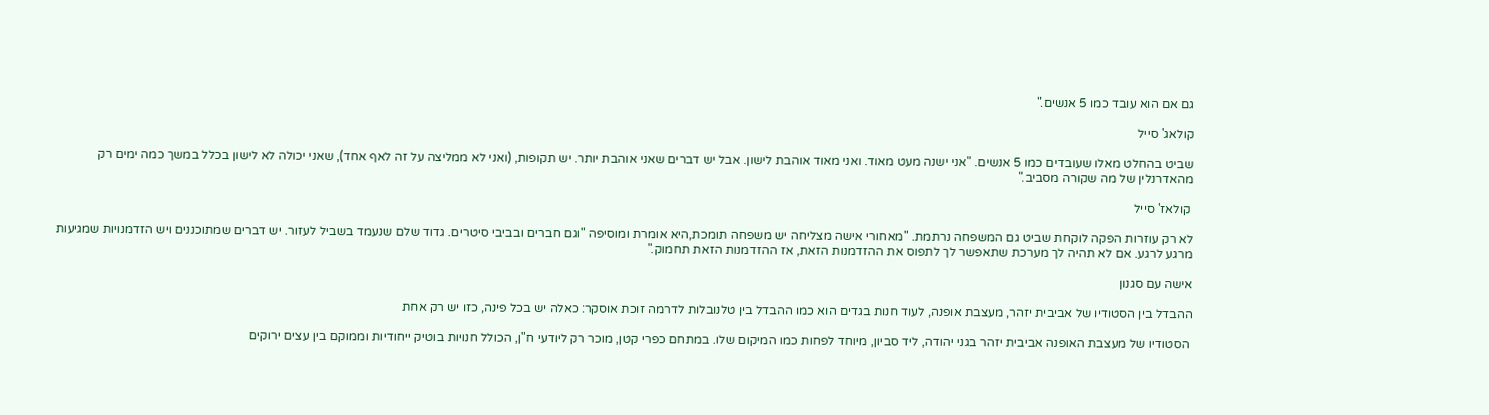גם אם הוא עובד כמו 5 אנשים."

קולאג' סייל

שביט בהחלט מאלו שעובדים כמו 5 אנשים. "אני ישנה מעט מאוד. ואני מאוד אוהבת לישון. אבל יש דברים שאני אוהבת יותר. יש תקופות, (ואני לא ממליצה על זה לאף אחד), שאני יכולה לא לישון בכלל במשך כמה ימים רק מהאדרנלין של מה שקורה מסביב."

 קולאז' סייל

לא רק עוזרות הפקה לוקחת שביט גם המשפחה נרתמת. "מאחורי אישה מצליחה יש משפחה תומכת,היא אומרת ומוסיפה "וגם חברים ובביבי סיטרים. גדוד שלם שנעמד בשביל לעזור. יש דברים שמתוכננים ויש הזדמנויות שמגיעות מרגע לרגע. אם לא תהיה לך מערכת שתאפשר לך לתפוס את ההזדמנות הזאת, אז ההזדמנות הזאת תחמוק."

אישה עם סגנון

ההבדל בין הסטודיו של אביבית יזהר, מעצבת אופנה, לעוד חנות בגדים הוא כמו ההבדל בין טלנובלות לדרמה זוכת אוסקר: כאלה יש בכל פינה, כזו יש רק אחת

 הסטודיו של מעצבת האופנה אביבית יזהר בגני יהודה, ליד סביון, מיוחד לפחות כמו המיקום שלו. במתחם כפרי קטן, מוכר רק ליודעי ח"ן, הכולל חנויות בוטיק ייחודיות וממוקם בין עצים ירוקים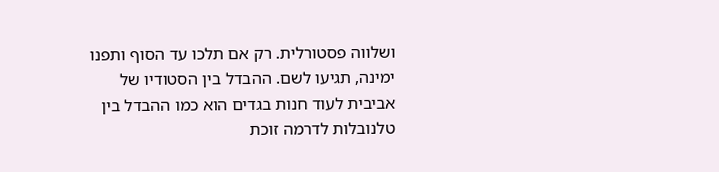ושלווה פסטורלית. רק אם תלכו עד הסוף ותפנו ימינה, תגיעו לשם. ההבדל בין הסטודיו של אביבית לעוד חנות בגדים הוא כמו ההבדל בין טלנובלות לדרמה זוכת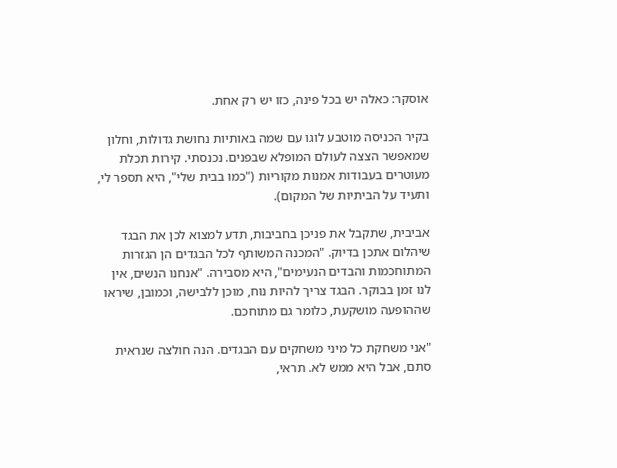אוסקר: כאלה יש בכל פינה, כזו יש רק אחת.

בקיר הכניסה מוטבע לוגו עם שמה באותיות נחושת גדולות, וחלון שמאפשר הצצה לעולם המופלא שבפנים. נכנסתי. קירות תכלת מעוטרים בעבודות אמנות מקוריות ("כמו בבית שלי", היא תספר לי, ותעיד על הביתיות של המקום).

אביבית, שתקבל את פניכן בחביבות, תדע למצוא לכן את הבגד שיהלום אתכן בדיוק. "המכנה המשותף לכל הבגדים הן הגזרות המתוחכמות והבדים הנעימים", היא מסבירה. "אנחנו הנשים, אין לנו זמן בבוקר. הבגד צריך להיות נוח, מוכן ללבישה, וכמובן, שיראו שההופעה מושקעת, כלומר גם מתוחכם.

"אני משחקת כל מיני משחקים עם הבגדים. הנה חולצה שנראית סתם, אבל היא ממש לא. תראי,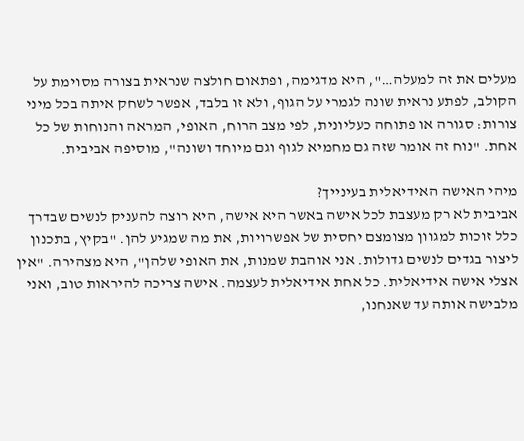מעלים את זה למעלה…", היא מדגימה, ופתאום חולצה שנראית בצורה מסוימת על הקולב, לפתע נראית שונה לגמרי על הגוף, ולא זו בלבד, אפשר לשחק איתה בכל מיני צורות: סגורה או פתוחה כעליונית, לפי מצב הרוח, האופי, המראה והנוחות של כל אחת. "נוח זה אומר שזה גם מחמיא לגוף וגם מיוחד ושונה", מוסיפה אביבית.

מיהי האישה האידיאלית בעינייך?
אביבית לא רק מעצבת לכל אישה באשר היא אישה, היא רוצה להעניק לנשים שבדרך כלל זוכות למגוון מצומצם יחסית של אפשרויות, את מה שמגיע להן. "בקיץ, בתכנון ליצור בגדים לנשים גדולות. אני אוהבת שמנות, את האופי שלהן", היא מצהירה. "אין אצלי אישה אידיאלית. כל אחת אידיאלית לעצמה. אישה צריכה להיראות טוב, ואני מלבישה אותה עד שאנחנו,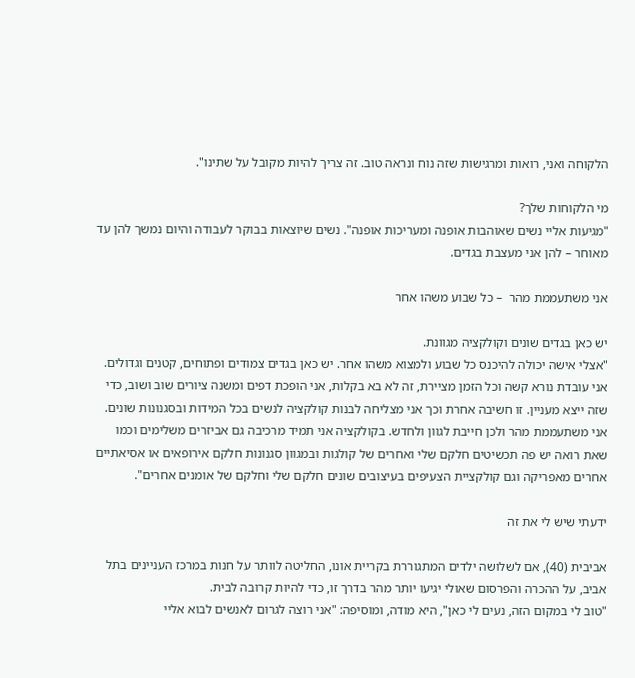הלקוחה ואני, רואות ומרגישות שזה נוח ונראה טוב. זה צריך להיות מקובל על שתינו".

מי הלקוחות שלך?
"מגיעות אליי נשים שאוהבות אופנה ומעריכות אופנה". נשים שיוצאות בבוקר לעבודה והיום נמשך להן עד מאוחר – להן אני מעצבת בגדים.

אני משתעממת מהר  – כל שבוע משהו אחר

יש כאן בגדים שונים וקולקציה מגוונת.
"אצלי אישה יכולה להיכנס כל שבוע ולמצוא משהו אחר. יש כאן בגדים צמודים ופתוחים, קטנים וגדולים. אני עובדת נורא קשה וכל הזמן מציירת, זה לא בא בקלות, אני הופכת דפים ומשנה ציורים שוב ושוב, כדי שזה ייצא מעניין. זו חשיבה אחרת וכך אני מצליחה לבנות קולקציה לנשים בכל המידות ובסגנונות שונים. אני משתעממת מהר ולכן חייבת לגוון ולחדש. בקולקציה אני תמיד מרכיבה גם אביזרים משלימים וכמו שאת רואה יש פה תכשיטים חלקם שלי ואחרים של קולגות ובמגוון סגנונות חלקם אירופאים או אסיאתיים אחרים מאפריקה וגם קולקציית הצעיפים בעיצובים שונים חלקם שלי וחלקם של אומנים אחרים".

ידעתי שיש לי את זה

אביבית (40), אם לשלושה ילדים המתגוררת בקריית אונו, החליטה לוותר על חנות במרכז העניינים בתל אביב, על ההכרה והפרסום שאולי יגיעו יותר מהר בדרך זו, כדי להיות קרובה לבית.
"טוב לי במקום הזה, נעים לי כאן", היא מודה, ומוסיפה: "אני רוצה לגרום לאנשים לבוא אליי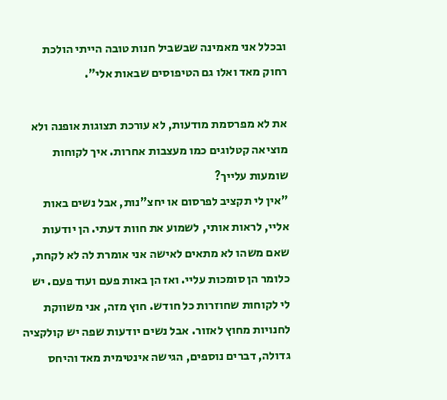ובכלל אני מאמינה שבשביל חנות טובה הייתי הולכת רחוק מאד ואלו גם הטיפוסים שבאות אלי".

את לא מפרסמת מודעות, לא עורכת תצוגות אופנה ולא מוציאה קטלוגים כמו מעצבות אחרות. איך לקוחות שומעות עלייך?
"אין לי תקציב לפרסום או יחצ"נות, אבל נשים באות אליי, לראות אותי, לשמוע את חוות דעתי. הן יודעות שאם משהו לא מתאים לאישה אני אומרת לה לא לקחת, כלומר הן סומכות עליי. ואז הן באות פעם ועוד פעם. יש לי לקוחות שחוזרות כל חודש. חוץ מזה, אני משווקת לחנויות מחוץ לאזור. אבל נשים יודעות שפה יש קולקציה גדולה, דברים נוספים, הגישה אינטימית מאד והיחס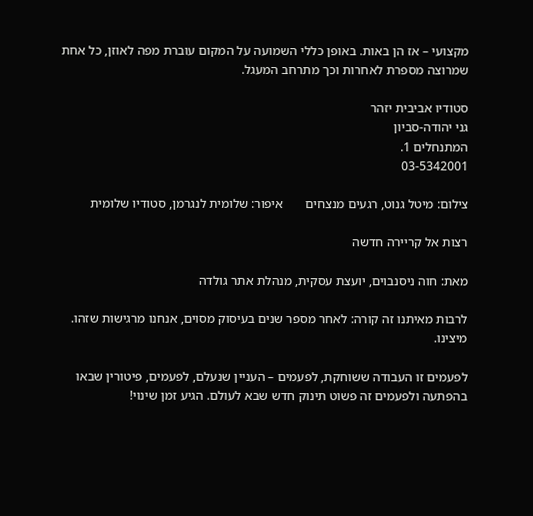מקצועי – אז הן באות. באופן כללי השמועה על המקום עוברת מפה לאוזן, כל אחת שמרוצה מספרת לאחרות וכך מתרחב המעגל.

סטודיו אביבית יזהר
גני יהודה-סביון
המתנחלים 1.
03-5342001

צילום: מיטל גנוט, רגעים מנצחים       איפור: שלומית לנגרמן, סטודיו שלומית

רצות אל קריירה חדשה

מאת: חוה ניסנבוים, יועצת עסקית, מנהלת אתר גולדה

לרבות מאיתנו זה קורה: לאחר מספר שנים בעיסוק מסוים, אנחנו מרגישות שזהו. מיצינו.

לפעמים זו העבודה ששוחקת, לפעמים – העניין שנעלם, לפעמים, פיטורין שבאו בהפתעה ולפעמים זה פשוט תינוק חדש שבא לעולם. הגיע זמן שינוי!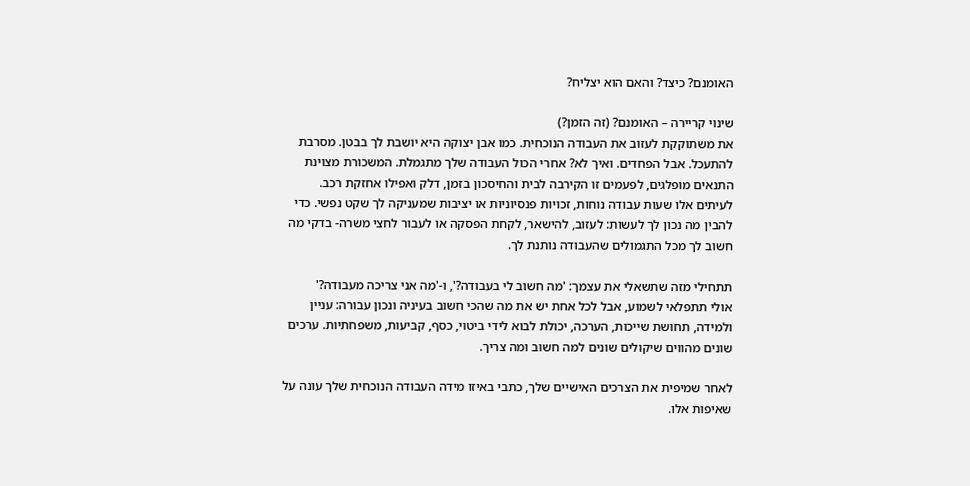האומנם? כיצד? והאם הוא יצליח?

שינוי קריירה – האומנם? (זה הזמן?)
את משתוקקת לעזוב את העבודה הנוכחית. כמו אבן יצוקה היא יושבת לך בבטן. מסרבת להתעכל. אבל הפחדים. ואיך לא? אחרי הכול העבודה שלך מתגמלת. המשכורת מצוינת התנאים מופלגים, לפעמים זו הקירבה לבית והחיסכון בזמן, דלק ואפילו אחזקת רכב. לעיתים אלו שעות עבודה נוחות, זכויות פנסיוניות או יציבות שמעניקה לך שקט נפשי. כדי להבין מה נכון לך לעשות: לעזוב, להישאר, לקחת הפסקה או לעבור לחצי משרה- בדקי מה חשוב לך מכל התגמולים שהעבודה נותנת לך.

תתחילי מזה שתשאלי את עצמך: 'מה חשוב לי בעבודה?', ו-'מה אני צריכה מעבודה?'
אולי תתפלאי לשמוע, אבל לכל אחת יש את מה שהכי חשוב בעיניה ונכון עבורה: עניין ולמידה, תחושת שייכות, הערכה, יכולת לבוא לידי ביטוי, כסף, קביעות, משפחתיות. ערכים שונים מהווים שיקולים שונים למה חשוב ומה צריך.

לאחר שמיפית את הצרכים האישיים שלך, כתבי באיזו מידה העבודה הנוכחית שלך עונה על שאיפות אלו.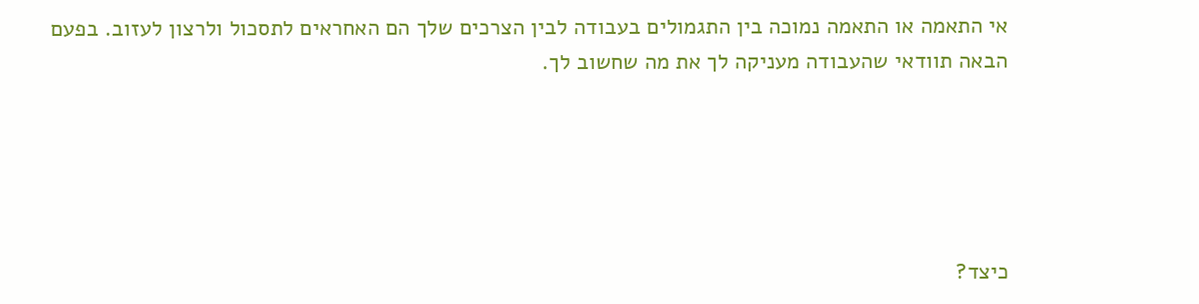אי התאמה או התאמה נמוכה בין התגמולים בעבודה לבין הצרכים שלך הם האחראים לתסכול ולרצון לעזוב. בפעם הבאה תוודאי שהעבודה מעניקה לך את מה שחשוב לך.





כיצד?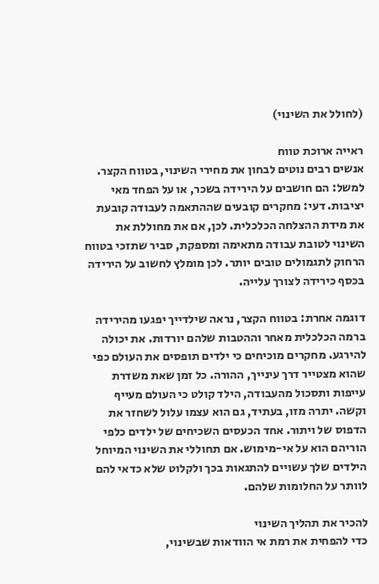(לחולל את השינוי)

ראייה ארוכת טווח
אנשים רבים נוטים לבחון את מחירי השינוי, בטווח הקצר. למשל: הם חושבים על הירידה בשכר, או על הפחד מאי יציבות. דעי: מחקרים קובעים שההתאמה לעבודה קובעת את מידת ההצלחה הכלכלית. לכן, אם את מחוללת את השינוי לטובת עבודה מתאימה ומספקת, סביר שתזכי בטווח הרחוק לתגמולים טובים יותר. לכן מומלץ לחשוב על הירידה בכסף כירידה לצורך עלייה.

דוגמה אחרת: בטווח הקצר, נראה שילדייך יפגעו מהירידה ברמה הכלכלית מאחר וההטבות שלהם יורדות. את יכולה להירגע. מחקרים מוכיחים כי ילדים תופסים את העולם כפי שהוא מצטייר דרך עינייך, ההורה. כל זמן שאת משדרת עייפות ותסכול מהעבודה, הילד קולט כי העולם מעייף וקשה. יתרה מזו, בעתיד, גם הוא עצמו עלול לשחזר את הדפוס של ויתור. אחד הכעסים השכיחים של ילדים כלפי הוריהם הוא על אי-מימוש. אם תחוללי את השינוי המיוחל הילדים שלך עשויים להתגאות בכך ולקלוט שלא כדאי להם לוותר על החלומות שלהם.

להכיר את תהליך השינוי
כדי להפחית את רמת אי הוודאות שבשינוי,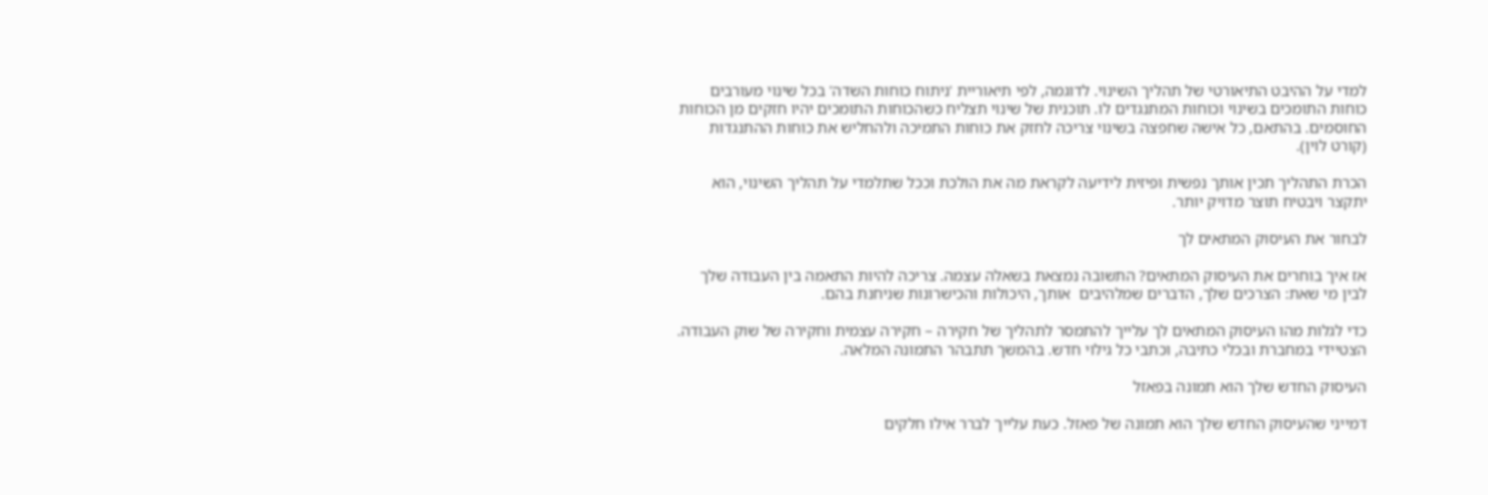למדי על ההיבט התיאורטי של תהליך השינוי. לדוגמה, לפי תיאוריית 'ניתוח כוחות השדה' בכל שינוי מעורבים כוחות התומכים בשינוי וכוחות המתנגדים לו. תוכנית של שינוי תצליח כשהכוחות התומכים יהיו חזקים מן הכוחות החוסמים. בהתאם, כל אישה שחפצה בשינוי צריכה לחזק את כוחות התמיכה ולהחליש את כוחות ההתנגדות (קורט לוין).

הכרת התהליך תכין אותך נפשית ופיזית לידיעה לקראת מה את הולכת וככל שתלמדי על תהליך השינוי, הוא יתקצר ויבטיח תוצר מדויק יותר.

לבחור את העיסוק המתאים לך

אז איך בוחרים את העיסוק המתאים? התשובה נמצאת בשאלה עצמה. צריכה להיות התאמה בין העבודה שלך לבין מי שאת: הצרכים שלך, הדברים שמלהיבים  אותך, היכולות והכישרונות שניחנת בהם.

כדי לגלות מהו העיסוק המתאים לך עלייך להתמסר לתהליך של חקירה – חקירה עצמית וחקירה של שוק העבודה. הצטיידי במחברת ובכלי כתיבה, וכתבי כל גילוי חדש. בהמשך תתבהר התמונה המלאה.

העיסוק החדש שלך הוא תמונה בפאזל

דמייני שהעיסוק החדש שלך הוא תמונה של פאזל. כעת עלייך לברר אילו חלקים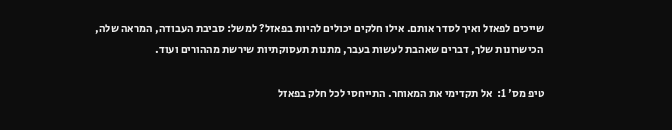שייכים לפאזל ואיך לסדר אותם. אילו חלקים יכולים להיות בפאזל? למשל: סביבת העבודה, המראה שלה, הכישרונות שלך, דברים שאהבת לעשות בעבר, מתנות תעסוקתיות שירשת מההורים ועוד.

טיפ מס' 1:  אל תקדימי את המאוחר. התייחסי לכל חלק בפאזל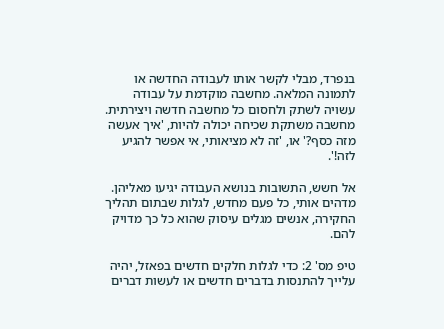בנפרד, מבלי לקשר אותו לעבודה החדשה או לתמונה המלאה. מחשבה מוקדמת על עבודה עשויה לשתק ולחסום כל מחשבה חדשה ויצירתית. מחשבה משתקת שכיחה יכולה להיות, 'איך אעשה מזה כסף?' או, 'זה לא מציאותי, אי אפשר להגיע לזה!'.

אל חשש, התשובות בנושא העבודה יגיעו מאליהן. מדהים אותי, כל פעם מחדש, לגלות שבתום תהליך החקירה, אנשים מגלים עיסוק שהוא כל כך מדויק להם.

טיפ מס' 2: כדי לגלות חלקים חדשים בפאזל, יהיה עלייך להתנסות בדברים חדשים או לעשות דברים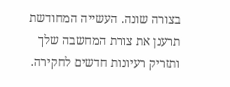בצורה שונה. העשייה המחודשת תרענן את צורת המחשבה שלך ותזריק רעיונות חדשים לחקירה.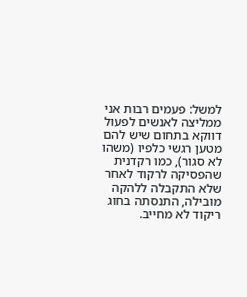למשל: פעמים רבות אני ממליצה לאנשים לפעול דווקא בתחום שיש להם מטען רגשי כלפיו (משהו לא סגור), כמו רקדנית שהפסיקה לרקוד לאחר שלא התקבלה ללהקה מובילה, התנסתה בחוג ריקוד לא מחייב.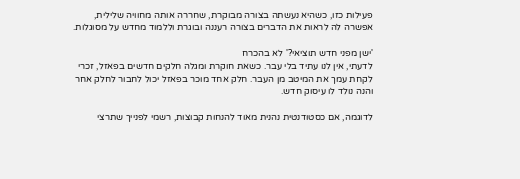פעילות כזו, כשהיא נעשתה בצורה מבוקרת, שחררה אותה מחוויה שלילית,  אפשרה לה לראות את הדברים בצורה רעננה ובוגרת וללמוד מחדש על מסוגלות.

'ישן מפני חדש תוציאי?' לא בהכרח
לדעתי, אין לנו עתיד בלי עבר. כשאת חוקרת ומגלה חלקים חדשים בפאזל, זכרי לקחת עמך את המיטב מן העבר. חלק אחד מוכר בפאזל יכול לחבור לחלק אחר והנה נולד לו עיסוק חדש.

לדוגמה, אם כסטודנטית נהנית מאוד להנחות קבוצות, רשמי לפנייך שתרצי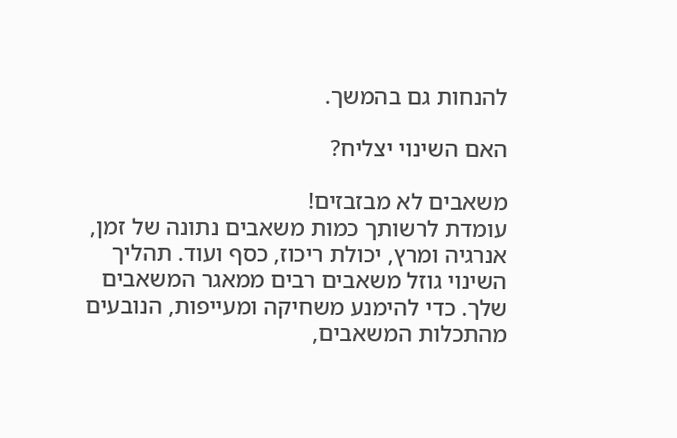להנחות גם בהמשך.

האם השינוי יצליח?

משאבים לא מבזבזים!
עומדת לרשותך כמות משאבים נתונה של זמן, אנרגיה ומרץ, יכולת ריכוז, כסף ועוד. תהליך השינוי גוזל משאבים רבים ממאגר המשאבים שלך. כדי להימנע משחיקה ומעייפות, הנובעים מהתכלות המשאבים,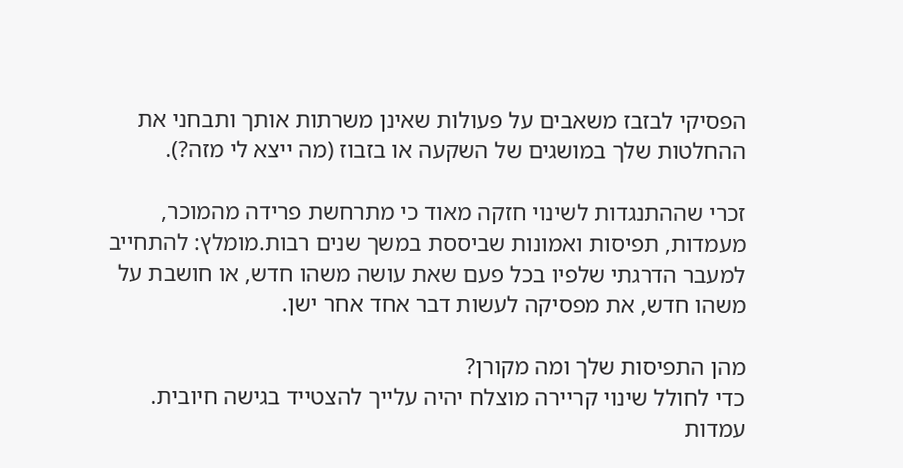הפסיקי לבזבז משאבים על פעולות שאינן משרתות אותך ותבחני את ההחלטות שלך במושגים של השקעה או בזבוז (מה ייצא לי מזה?).

זכרי שההתנגדות לשינוי חזקה מאוד כי מתרחשת פרידה מהמוכר, מעמדות, תפיסות ואמונות שביססת במשך שנים רבות.מומלץ: להתחייב למעבר הדרגתי שלפיו בכל פעם שאת עושה משהו חדש, או חושבת על משהו חדש, את מפסיקה לעשות דבר אחד אחר ישן.

מהן התפיסות שלך ומה מקורן?
כדי לחולל שינוי קריירה מוצלח יהיה עלייך להצטייד בגישה חיובית. עמדות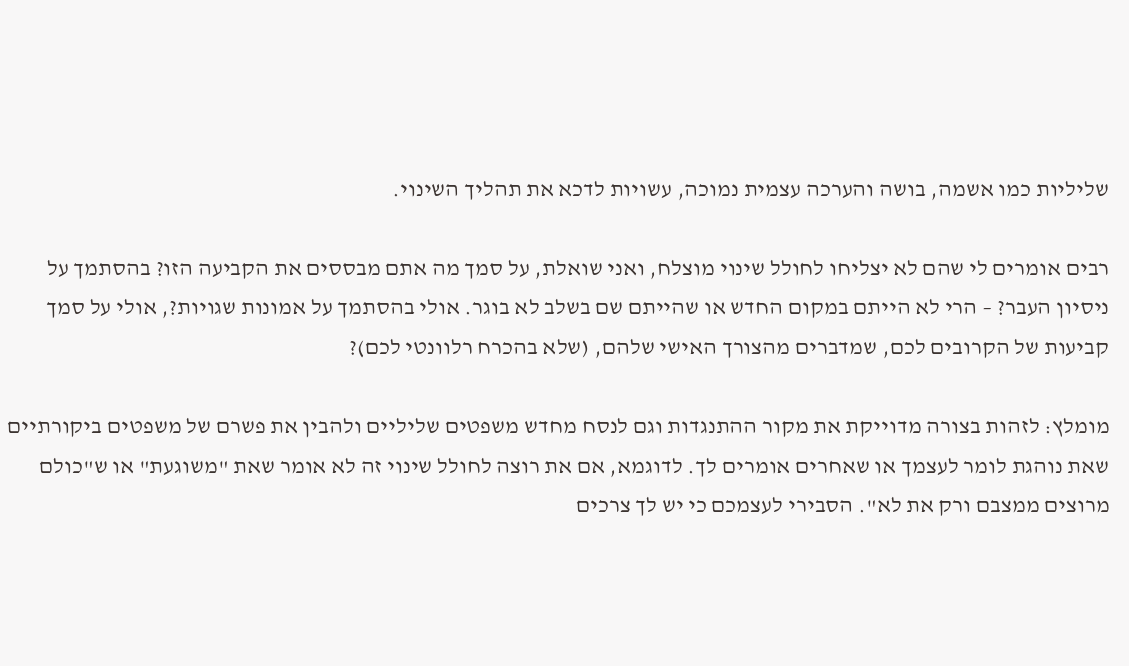שליליות כמו אשמה, בושה והערכה עצמית נמוכה, עשויות לדכא את תהליך השינוי.

רבים אומרים לי שהם לא יצליחו לחולל שינוי מוצלח, ואני שואלת, על סמך מה אתם מבססים את הקביעה הזו? בהסתמך על ניסיון העבר? – הרי לא הייתם במקום החדש או שהייתם שם בשלב לא בוגר. אולי בהסתמך על אמונות שגויות?, אולי על סמך קביעות של הקרובים לכם, שמדברים מהצורך האישי שלהם, (שלא בהכרח רלוונטי לכם)?

מומלץ: לזהות בצורה מדוייקת את מקור ההתנגדות וגם לנסח מחדש משפטים שליליים ולהבין את פשרם של משפטים ביקורתיים שאת נוהגת לומר לעצמך או שאחרים אומרים לך. לדוגמא, אם את רוצה לחולל שינוי זה לא אומר שאת "משוגעת" או ש"כולם מרוצים ממצבם ורק את לא". הסבירי לעצמכם כי יש לך צרכים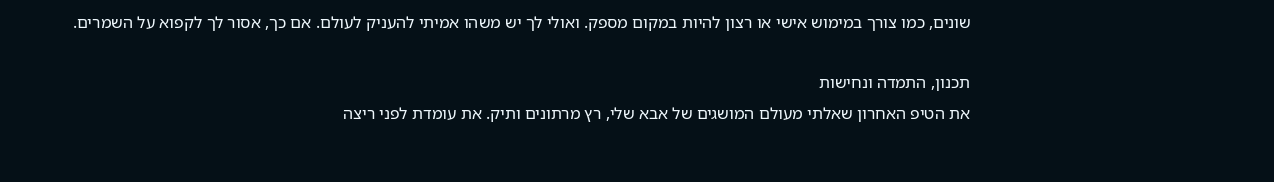שונים, כמו צורך במימוש אישי או רצון להיות במקום מספק. ואולי לך יש משהו אמיתי להעניק לעולם. אם כך, אסור לך לקפוא על השמרים.

תכנון, התמדה ונחישות
את הטיפ האחרון שאלתי מעולם המושגים של אבא שלי, רץ מרתונים ותיק. את עומדת לפני ריצה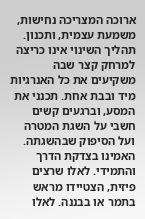ארוכה המצריכה נחישות, משמעת עצמית, ותכנון. תהליך השינוי אינו כריצה למרחק קצר שבה משקיעים את כל האנרגיות מיד ובבת אחת. תכנני את המסע, וברגעים קשים חשבי על השגת המטרה ועל הסיפוק שבהשגתה. האמינו בצדקת הדרך והתמידי. לאלו שרצים פיזית, הצטיידו מראש בתמר או בבננה. לאלו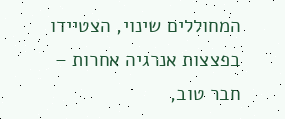המחוללים שינוי, הצטיידו בפצצות אנרגיה אחרות – חבר טוב,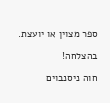ספר מצוין או יועצת.

בהצלחה!

חוה ניסנבוים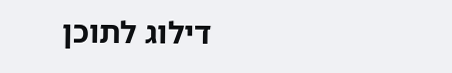דילוג לתוכן